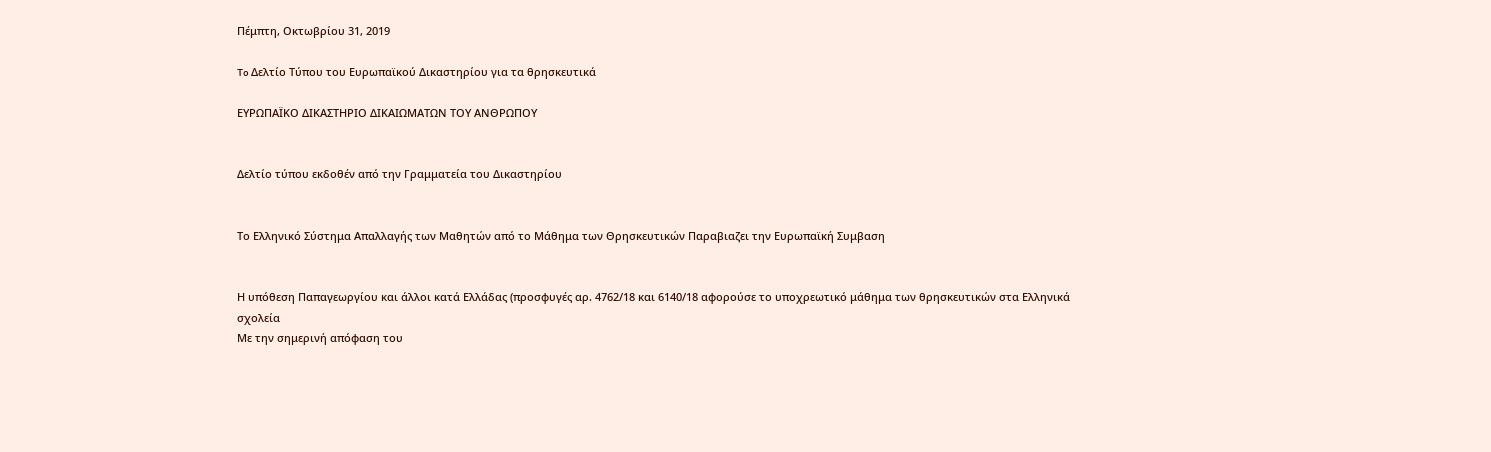Πέμπτη, Οκτωβρίου 31, 2019

To Δελτίο Τύπου του Ευρωπαϊκού Δικαστηρίου για τα θρησκευτικά

ΕΥΡΩΠΑΪΚΟ ΔΙΚΑΣΤΗΡΙΟ ΔΙΚΑΙΩΜΑΤΩΝ ΤΟΥ ΑΝΘΡΩΠΟΥ


Δελτίο τύπου εκδοθέν από την Γραμματεία του Δικαστηρίου


Το Ελληνικό Σύστημα Απαλλαγής των Μαθητών από το Μάθημα των Θρησκευτικών Παραβιαζει την Ευρωπαϊκή Συμβαση


Η υπόθεση Παπαγεωργίου και άλλοι κατά Ελλάδας (προσφυγές αρ. 4762/18 και 6140/18 αφορούσε το υποχρεωτικό μάθημα των θρησκευτικών στα Ελληνικά σχολεία
Με την σημερινή απόφαση του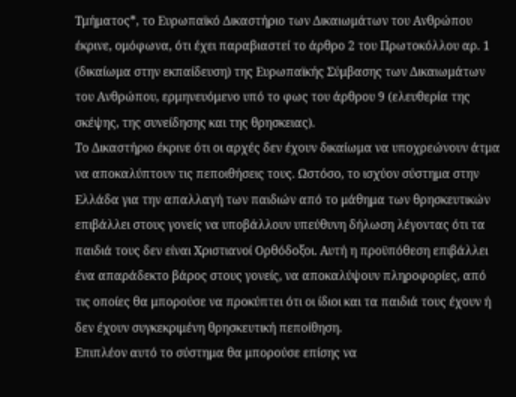Τμήματος*, το Ευρωπαϊκό Δικαστήριο των Δικαιωμάτων του Ανθρώπου έκρινε, ομόφωνα, ότι έχει παραβιαστεί το άρθρο 2 του Πρωτοκόλλου αρ. 1 (δικαίωμα στην εκπαίδευση) της Ευρωπαϊκής Σύμβασης των Δικαιωμάτων του Ανθρώπου, ερμηνευόμενο υπό το φως του άρθρου 9 (ελευθερία της σκέψης, της συνείδησης και της θρησκειας).
Το Δικαστήριο έκρινε ότι οι αρχές δεν έχουν δικαίωμα να υποχρεώνουν άτμα να αποκαλύπτουν τις πεποιθήσεις τους. Ωστόσο, το ισχύον σύστημα στην Ελλάδα για την απαλλαγή των παιδιών από το μάθημα των θρησκευτικών επιβάλλει στους γονείς να υποβάλλουν υπεύθυνη δήλωση λέγοντας ότι τα παιδιά τους δεν είναι Χριστιανοί Ορθόδοξοι. Αυτή η προϋπόθεση επιβάλλει ένα απαράδεκτο βάρος στους γονείς, να αποκαλύψουν πληροφορίες, από τις οποίες θα μπορούσε να προκύπτει ότι οι ίδιοι και τα παιδιά τους έχουν ή δεν έχουν συγκεκριμένη θρησκευτική πεποίθηση.
Επιπλέον αυτό το σύστημα θα μπορούσε επίσης να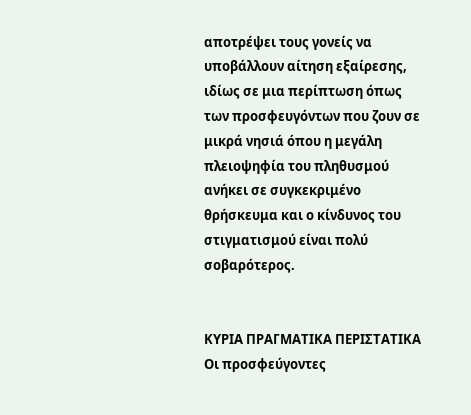αποτρέψει τους γονείς να υποβάλλουν αίτηση εξαίρεσης, ιδίως σε μια περίπτωση όπως των προσφευγόντων που ζουν σε μικρά νησιά όπου η μεγάλη πλειοψηφία του πληθυσμού ανήκει σε συγκεκριμένο θρήσκευμα και ο κίνδυνος του στιγματισμού είναι πολύ σοβαρότερος.


ΚΥΡΙΑ ΠΡΑΓΜΑΤΙΚΑ ΠΕΡΙΣΤΑΤΙΚΑ
Οι προσφεύγοντες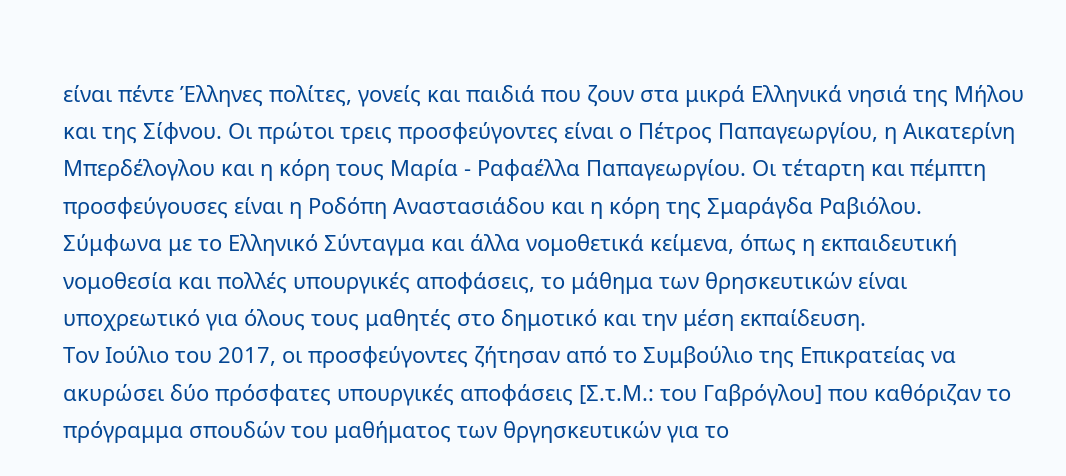είναι πέντε Έλληνες πολίτες, γονείς και παιδιά που ζουν στα μικρά Ελληνικά νησιά της Μήλου και της Σίφνου. Οι πρώτοι τρεις προσφεύγοντες είναι ο Πέτρος Παπαγεωργίου, η Αικατερίνη Μπερδέλογλου και η κόρη τους Μαρία - Ραφαέλλα Παπαγεωργίου. Οι τέταρτη και πέμπτη προσφεύγουσες είναι η Ροδόπη Αναστασιάδου και η κόρη της Σμαράγδα Ραβιόλου.
Σύμφωνα με το Ελληνικό Σύνταγμα και άλλα νομοθετικά κείμενα, όπως η εκπαιδευτική νομοθεσία και πολλές υπουργικές αποφάσεις, το μάθημα των θρησκευτικών είναι υποχρεωτικό για όλους τους μαθητές στο δημοτικό και την μέση εκπαίδευση.
Τον Ιούλιο του 2017, οι προσφεύγοντες ζήτησαν από το Συμβούλιο της Επικρατείας να ακυρώσει δύο πρόσφατες υπουργικές αποφάσεις [Σ.τ.Μ.: του Γαβρόγλου] που καθόριζαν το πρόγραμμα σπουδών του μαθήματος των θργησκευτικών για το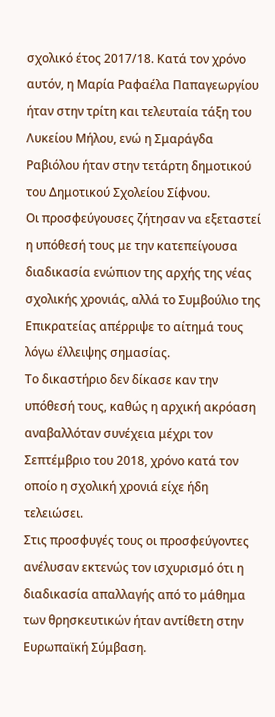σχολικό έτος 2017/18. Κατά τον χρόνο αυτόν, η Μαρία Ραφαέλα Παπαγεωργίου ήταν στην τρίτη και τελευταία τάξη του Λυκείου Μήλου, ενώ η Σμαράγδα Ραβιόλου ήταν στην τετάρτη δημοτικού του Δημοτικού Σχολείου Σίφνου.
Οι προσφεύγουσες ζήτησαν να εξεταστεί η υπόθεσή τους με την κατεπείγουσα διαδικασία ενώπιον της αρχής της νέας σχολικής χρονιάς, αλλά το Συμβούλιο της Επικρατείας απέρριψε το αίτημά τους λόγω έλλειψης σημασίας.
Το δικαστήριο δεν δίκασε καν την υπόθεσή τους, καθώς η αρχική ακρόαση αναβαλλόταν συνέχεια μέχρι τον Σεπτέμβριο του 2018, χρόνο κατά τον οποίο η σχολική χρονιά είχε ήδη τελειώσει.
Στις προσφυγές τους οι προσφεύγοντες ανέλυσαν εκτενώς τον ισχυρισμό ότι η διαδικασία απαλλαγής από το μάθημα των θρησκευτικών ήταν αντίθετη στην Ευρωπαϊκή Σύμβαση.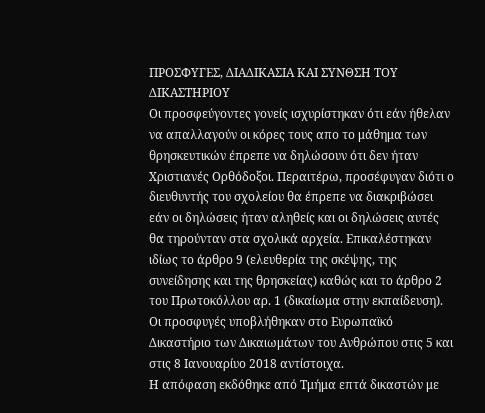ΠΡΟΣΦΥΓΕΣ, ΔΙΑΔΙΚΑΣΙΑ ΚΑΙ ΣΥΝΘΣΗ ΤΟΥ ΔΙΚΑΣΤΗΡΙΟΥ
Οι προσφεύγοντες γονείς ισχυρίστηκαν ότι εάν ήθελαν να απαλλαγούν οι κόρες τους απο το μάθημα των θρησκευτικών έπρεπε να δηλώσουν ότι δεν ήταν Χριστιανές Ορθόδοξοι. Περαιτέρω, προσέφυγαν διότι ο διευθυντής του σχολείου θα έπρεπε να διακριβώσει εάν οι δηλώσεις ήταν αληθείς και οι δηλώσεις αυτές θα τηρούνταν στα σχολικά αρχεία. Επικαλέστηκαν ιδίως το άρθρο 9 (ελευθερία της σκέψης, της συνείδησης και της θρησκείας) καθώς και το άρθρο 2 του Πρωτοκόλλου αρ. 1 (δικαίωμα στην εκπαίδευση).
Οι προσφυγές υποβλήθηκαν στο Ευρωπαϊκό Δικαστήριο των Δικαιωμάτων του Ανθρώπου στις 5 και στις 8 Ιανουαρίυο 2018 αντίστοιχα.
Η απόφαση εκδόθηκε από Τμήμα επτά δικαστών με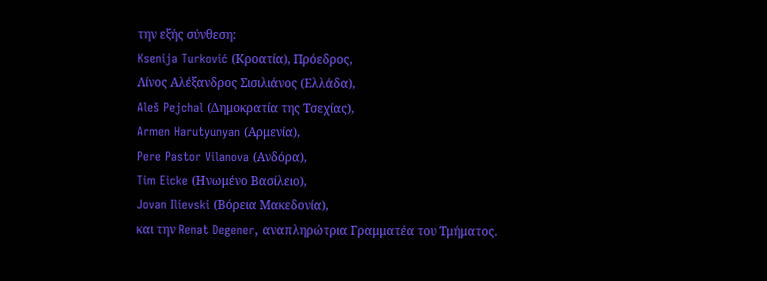την εξής σύνθεση:
Ksenija Turković (Κροατία), Πρόεδρος,
Λίνος Αλέξανδρος Σισιλιάνος (Ελλάδα),
Aleš Pejchal (Δημοκρατία της Τσεχίας),
Armen Harutyunyan (Αρμενία),
Pere Pastor Vilanova (Ανδόρα),
Tim Eicke (Ηνωμένο Βασίλειο),
Jovan Ilievski (Βόρεια Μακεδονία),
και την Renat Degener, αναπληρώτρια Γραμματέα του Τμήματος.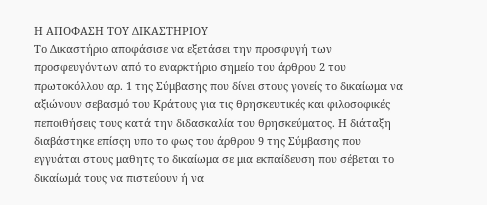Η ΑΠΟΦΑΣΗ ΤΟΥ ΔΙΚΑΣΤΗΡΙΟΥ
Το Δικαστήριο αποφάσισε να εξετάσει την προσφυγή των προσφευγόντων από το εναρκτήριο σημείο του άρθρου 2 του πρωτοκόλλου αρ. 1 της Σύμβασης που δίνει στους γονείς το δικαίωμα να αξιώνουν σεβασμό του Κράτους για τις θρησκευτικές και φιλοσοφικές πεποιθήσεις τους κατά την διδασκαλία του θρησκεύματος. Η διάταξη διαβάστηκε επίσςη υπο το φως του άρθρου 9 της Σύμβασης που εγγυάται στους μαθητς το δικαίωμα σε μια εκπαίδευση που σέβεται το δικαίωμά τους να πιστεύουν ή να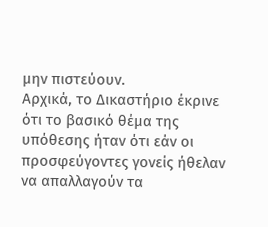μην πιστεύουν.
Αρχικά, το Δικαστήριο έκρινε ότι το βασικό θέμα της υπόθεσης ήταν ότι εάν οι προσφεύγοντες γονείς ήθελαν να απαλλαγούν τα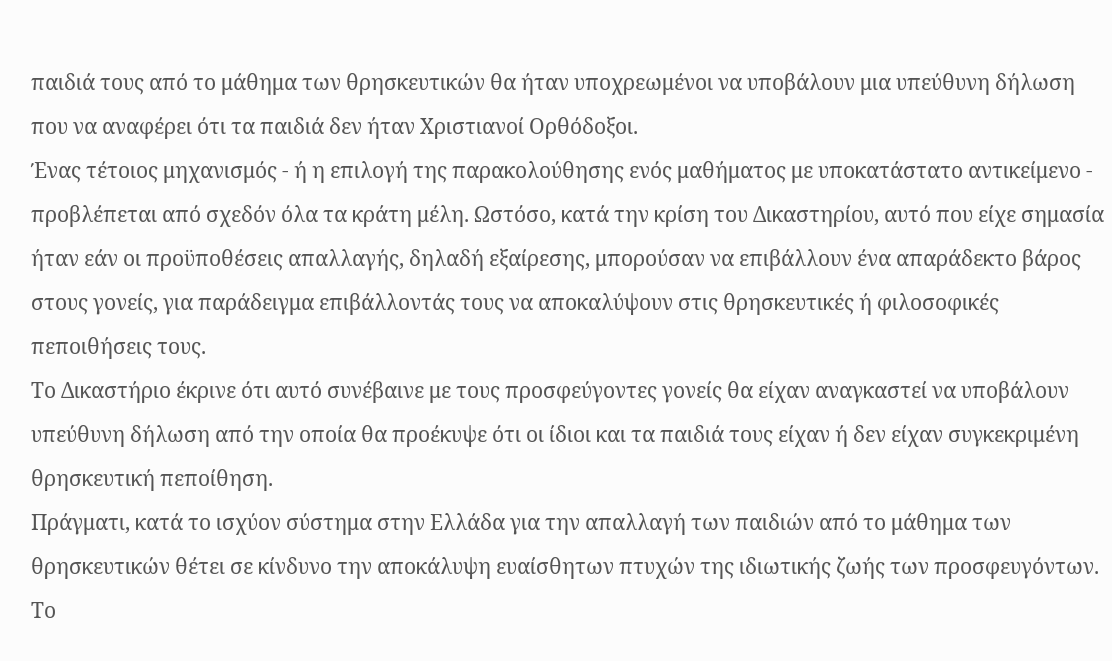παιδιά τους από το μάθημα των θρησκευτικών θα ήταν υποχρεωμένοι να υποβάλουν μια υπεύθυνη δήλωση που να αναφέρει ότι τα παιδιά δεν ήταν Χριστιανοί Ορθόδοξοι.
Ένας τέτοιος μηχανισμός - ή η επιλογή της παρακολούθησης ενός μαθήματος με υποκατάστατο αντικείμενο - προβλέπεται από σχεδόν όλα τα κράτη μέλη. Ωστόσο, κατά την κρίση του Δικαστηρίου, αυτό που είχε σημασία ήταν εάν οι προϋποθέσεις απαλλαγής, δηλαδή εξαίρεσης, μπορούσαν να επιβάλλουν ένα απαράδεκτο βάρος στους γονείς, για παράδειγμα επιβάλλοντάς τους να αποκαλύψουν στις θρησκευτικές ή φιλοσοφικές πεποιθήσεις τους.
Το Δικαστήριο έκρινε ότι αυτό συνέβαινε με τους προσφεύγοντες γονείς θα είχαν αναγκαστεί να υποβάλουν υπεύθυνη δήλωση από την οποία θα προέκυψε ότι οι ίδιοι και τα παιδιά τους είχαν ή δεν είχαν συγκεκριμένη θρησκευτική πεποίθηση.
Πράγματι, κατά το ισχύον σύστημα στην Ελλάδα για την απαλλαγή των παιδιών από το μάθημα των θρησκευτικών θέτει σε κίνδυνο την αποκάλυψη ευαίσθητων πτυχών της ιδιωτικής ζωής των προσφευγόντων. Το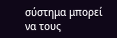σύστημα μπορεί να τους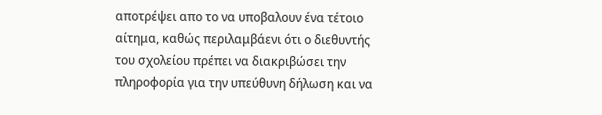αποτρέψει απο το να υποβαλουν ένα τέτοιο αίτημα, καθώς περιλαμβάενι ότι ο διεθυντής του σχολείου πρέπει να διακριβώσει την πληροφορία για την υπεύθυνη δήλωση και να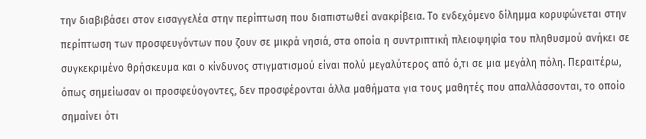την διαβιβάσει στον εισαγγελέα στην περίπτωση που διαπιστωθεί ανακρίβεια. Το ενδεχόμενο δίλημμα κορυφώνεται στην περίπτωση των προσφευγόντων που ζουν σε μικρά νησιά, στα οποία η συντριπτική πλειοψηφία του πληθυσμού ανήκει σε συγκεκριμένο θρήσκευμα και ο κίνδυνος στιγματισμού είναι πολύ μεγαλύτερος από ό,τι σε μια μεγάλη πόλη. Περαιτέρω, όπως σημείωσαν οι προσφεύογοντες, δεν προσφέρονται άλλα μαθήματα για τους μαθητές που απαλλάσσονται, το οποίο σημαίνει ότι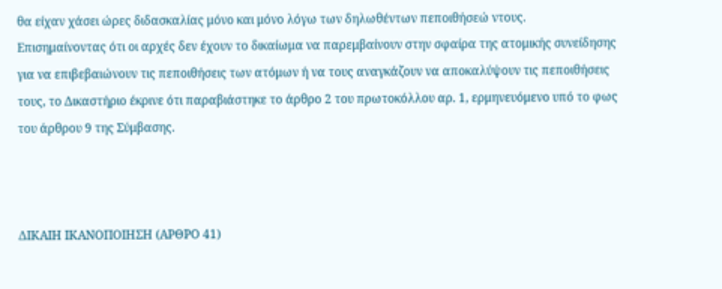θα είχαν χάσει ώρες διδασκαλίας μόνο και μόνο λόγω των δηλωθέντων πεποιθήσεώ ντους.
Επισημαίνοντας ότι οι αρχές δεν έχουν το δικαίωμα να παρεμβαίνουν στην σφαίρα της ατομικής συνείδησης για να επιβεβαιώνουν τις πεποιθήσεις των ατόμων ή να τους αναγκάζουν να αποκαλύψουν τις πεποιθήσεις τους, το Δικαστήριο έκρινε ότι παραβιάστηκε το άρθρο 2 του πρωτοκόλλου αρ. 1, ερμηνευόμενο υπό το φως του άρθρου 9 της Σύμβασης.



ΔΙΚΑΙΗ ΙΚΑΝΟΠΟΙΗΣΗ (ΑΡΘΡΟ 41)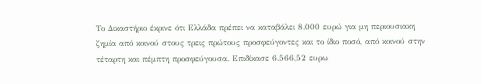Το Δικαστήριο έκρινε ότι Ελλάδα πρέπει να καταβάλει 8.000 ευρώ για μη περιουσιακη ζημία από κοινού στους τρεις πρώτους προσφεύγοντες και το ίδιο ποσό, από κοινού στην τέταρτη και πέμπτη προσφεύγουσα. Επιδίκασε 6.566,52 ευρω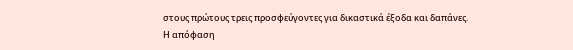στους πρώτους τρεις προσφεύγοντες για δικαστικά έξοδα και δαπάνες.
Η απόφαση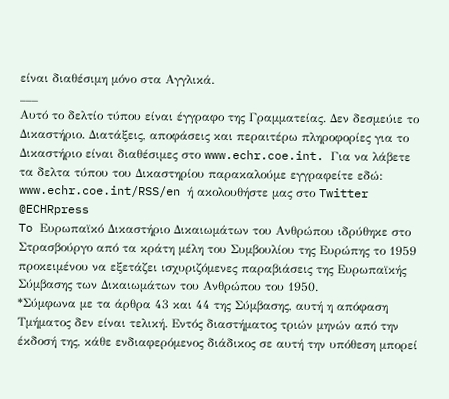είναι διαθέσιμη μόνο στα Αγγλικά.
___
Αυτό το δελτίο τύπου είναι έγγραφο της Γραμματείας. Δεν δεσμεύιε το Δικαστήριο. Διατάξεις, αποφάσεις και περαιτέρω πληροφορίες για το Δικαστήριο είναι διαθέσιμες στο www.echr.coe.int. Για να λάβετε τα δελτα τύπου του Δικαστηρίου παρακαλούμε εγγραφείτε εδώ: www.echr.coe.int/RSS/en ή ακολουθήστε μας στο Twitter @ECHRpress
To Ευρωπαϊκό Δικαστήριο Δικαιωμάτων του Ανθρώπου ιδρύθηκε στο Στρασβούργο από τα κράτη μέλη του Συμβουλίου της Ευρώπης το 1959 προκειμένου να εξετάζει ισχυριζόμενες παραβιάσεις της Ευρωπαϊκής Σύμβασης των Δικαιωμάτων του Ανθρώπου του 1950.
*Σύμφωνα με τα άρθρα 43 και 44 της Σύμβασης, αυτή η απόφαση Τμήματος δεν είναι τελική. Εντός διαστήματος τριών μηνών από την έκδοσή της, κάθε ενδιαφερόμενος διάδικος σε αυτή την υπόθεση μπορεί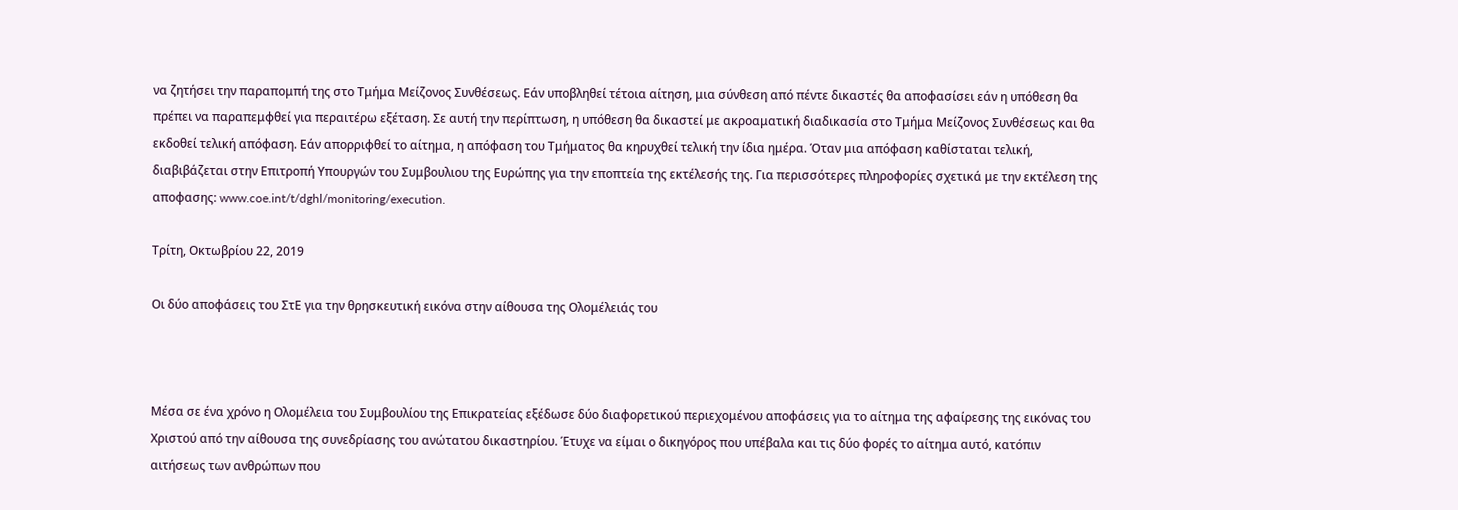να ζητήσει την παραπομπή της στο Τμήμα Μείζονος Συνθέσεως. Εάν υποβληθεί τέτοια αίτηση, μια σύνθεση από πέντε δικαστές θα αποφασίσει εάν η υπόθεση θα πρέπει να παραπεμφθεί για περαιτέρω εξέταση. Σε αυτή την περίπτωση, η υπόθεση θα δικαστεί με ακροαματική διαδικασία στο Τμήμα Μείζονος Συνθέσεως και θα εκδοθεί τελική απόφαση. Εάν απορριφθεί το αίτημα, η απόφαση του Τμήματος θα κηρυχθεί τελική την ίδια ημέρα. Όταν μια απόφαση καθίσταται τελική, διαβιβάζεται στην Επιτροπή Υπουργών του Συμβουλιου της Ευρώπης για την εποπτεία της εκτέλεσής της. Για περισσότερες πληροφορίες σχετικά με την εκτέλεση της αποφασης: www.coe.int/t/dghl/monitoring/execution.

Τρίτη, Οκτωβρίου 22, 2019

Οι δύο αποφάσεις του ΣτΕ για την θρησκευτική εικόνα στην αίθουσα της Ολομέλειάς του



Μέσα σε ένα χρόνο η Ολομέλεια του Συμβουλίου της Επικρατείας εξέδωσε δύο διαφορετικού περιεχομένου αποφάσεις για το αίτημα της αφαίρεσης της εικόνας του Χριστού από την αίθουσα της συνεδρίασης του ανώτατου δικαστηρίου. Έτυχε να είμαι ο δικηγόρος που υπέβαλα και τις δύο φορές το αίτημα αυτό, κατόπιν αιτήσεως των ανθρώπων που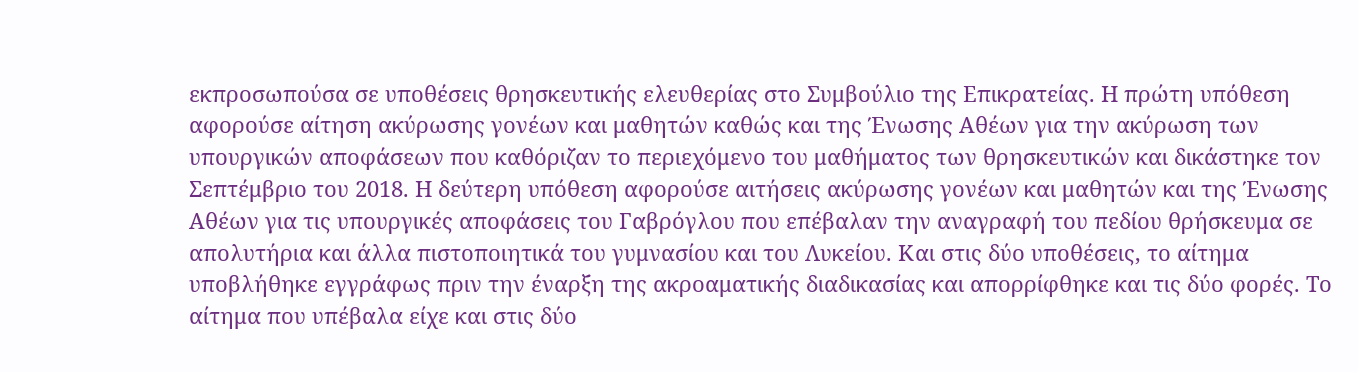εκπροσωπούσα σε υποθέσεις θρησκευτικής ελευθερίας στο Συμβούλιο της Επικρατείας. Η πρώτη υπόθεση αφορούσε αίτηση ακύρωσης γονέων και μαθητών καθώς και της Ένωσης Αθέων για την ακύρωση των υπουργικών αποφάσεων που καθόριζαν το περιεχόμενο του μαθήματος των θρησκευτικών και δικάστηκε τον Σεπτέμβριο του 2018. Η δεύτερη υπόθεση αφορούσε αιτήσεις ακύρωσης γονέων και μαθητών και της Ένωσης Αθέων για τις υπουργικές αποφάσεις του Γαβρόγλου που επέβαλαν την αναγραφή του πεδίου θρήσκευμα σε απολυτήρια και άλλα πιστοποιητικά του γυμνασίου και του Λυκείου. Και στις δύο υποθέσεις, το αίτημα υποβλήθηκε εγγράφως πριν την έναρξη της ακροαματικής διαδικασίας και απορρίφθηκε και τις δύο φορές. Το αίτημα που υπέβαλα είχε και στις δύο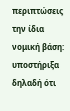περιπτώσεις την ίδια νομική βάση: υποστήριξα δηλαδή ότι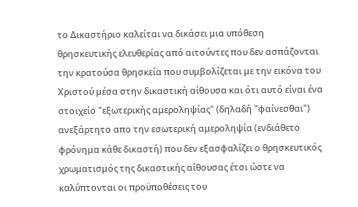το Δικαστήριο καλείται να δικάσει μια υπόθεση θρησκευτικής ελευθερίας από αιτούντες που δεν ασπάζονται την κρατούσα θρησκεία που συμβολίζεται με την εικόνα του Χριστού μέσα στην δικαστική αίθουσα και ότι αυτό είναι ένα στοιχείο "εξωτερικής αμεροληψίας" (δηλαδή "φαίνεσθαι") ανεξάρτητο απο την εσωτερική αμεροληψία (ενδιάθετο φρόνημα κάθε δικαστή) που δεν εξασφαλίζει ο θρησκευτικός χρωματισμός της δικαστικής αίθουσας έτσι ώστε να καλύπτονται οι προϋποθέσεις του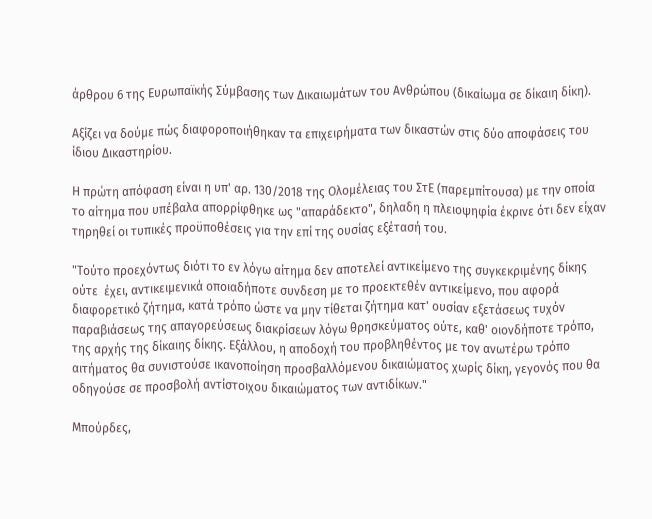άρθρου 6 της Ευρωπαϊκής Σύμβασης των Δικαιωμάτων του Ανθρώπου (δικαίωμα σε δίκαιη δίκη).

Αξίζει να δούμε πώς διαφοροποιήθηκαν τα επιχειρήματα των δικαστών στις δύο αποφάσεις του ίδιου Δικαστηρίου.

Η πρώτη απόφαση είναι η υπ' αρ. 130/2018 της Ολομέλειας του ΣτΕ (παρεμπίτουσα) με την οποία το αίτημα που υπέβαλα απορρίφθηκε ως "απαράδεκτο", δηλαδη η πλειοψηφία έκρινε ότι δεν είχαν τηρηθεί οι τυπικές προϋποθέσεις για την επί της ουσίας εξέτασή του.

"Τούτο προεχόντως διότι το εν λόγω αίτημα δεν αποτελεί αντικείμενο της συγκεκριμένης δίκης ούτε  έχει, αντικειμενικά οποιαδήποτε συνδεση με το προεκτεθέν αντικείμενο, που αφορά διαφορετικό ζήτημα, κατά τρόπο ώστε να μην τίθεται ζήτημα κατ' ουσίαν εξετάσεως τυχόν παραβιάσεως της απαγορεύσεως διακρίσεων λόγω θρησκεύματος ούτε, καθ' οιονδήποτε τρόπο, της αρχής της δίκαιης δίκης. Εξάλλου, η αποδοχή του προβληθέντος με τον ανωτέρω τρόπο αιτήματος θα συνιστούσε ικανοποίηση προσβαλλόμενου δικαιώματος χωρίς δίκη, γεγονός που θα οδηγούσε σε προσβολή αντίστοιχου δικαιώματος των αντιδίκων."

Μπούρδες,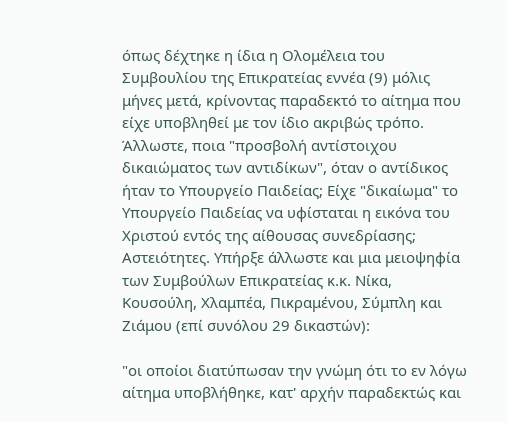όπως δέχτηκε η ίδια η Ολομέλεια του Συμβουλίου της Επικρατείας εννέα (9) μόλις μήνες μετά, κρίνοντας παραδεκτό το αίτημα που είχε υποβληθεί με τον ίδιο ακριβώς τρόπο. Άλλωστε, ποια "προσβολή αντίστοιχου δικαιώματος των αντιδίκων", όταν ο αντίδικος ήταν το Υπουργείο Παιδείας; Είχε "δικαίωμα" το Υπουργείο Παιδείας να υφίσταται η εικόνα του Χριστού εντός της αίθουσας συνεδρίασης; Αστειότητες. Υπήρξε άλλωστε και μια μειοψηφία των Συμβούλων Επικρατείας κ.κ. Νίκα, Κουσούλη, Χλαμπέα, Πικραμένου, Σύμπλη και Ζιάμου (επί συνόλου 29 δικαστών):

"οι οποίοι διατύπωσαν την γνώμη ότι το εν λόγω αίτημα υποβλήθηκε, κατ' αρχήν παραδεκτώς και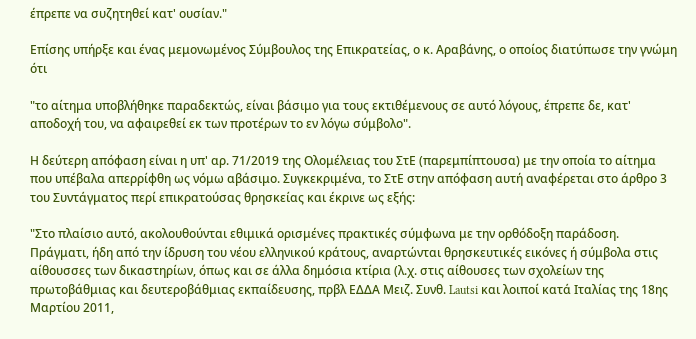έπρεπε να συζητηθεί κατ' ουσίαν."

Επίσης υπήρξε και ένας μεμονωμένος Σύμβουλος της Επικρατείας, ο κ. Αραβάνης, ο οποίος διατύπωσε την γνώμη ότι

"το αίτημα υποβλήθηκε παραδεκτώς, είναι βάσιμο για τους εκτιθέμενους σε αυτό λόγους, έπρεπε δε, κατ' αποδοχή του, να αφαιρεθεί εκ των προτέρων το εν λόγω σύμβολο".

Η δεύτερη απόφαση είναι η υπ' αρ. 71/2019 της Ολομέλειας του ΣτΕ (παρεμπίπτουσα) με την οποία το αίτημα που υπέβαλα απερρίφθη ως νόμω αβάσιμο. Συγκεκριμένα, το ΣτΕ στην απόφαση αυτή αναφέρεται στο άρθρο 3 του Συντάγματος περί επικρατούσας θρησκείας και έκρινε ως εξής:

"Στο πλαίσιο αυτό, ακολουθούνται εθιμικά ορισμένες πρακτικές σύμφωνα με την ορθόδοξη παράδοση. Πράγματι, ήδη από την ίδρυση του νέου ελληνικού κράτους, αναρτώνται θρησκευτικές εικόνες ή σύμβολα στις αίθουσσες των δικαστηρίων, όπως και σε άλλα δημόσια κτίρια (λ.χ. στις αίθουσες των σχολείων της πρωτοβάθμιας και δευτεροβάθμιας εκπαίδευσης, πρβλ ΕΔΔΑ Μειζ. Συνθ. Lautsi και λοιποί κατά Ιταλίας της 18ης Μαρτίου 2011,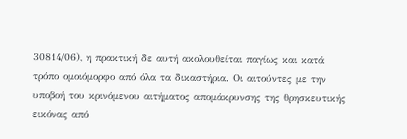30814/06), η πρακτική δε αυτή ακολουθείται παγίως και κατά τρόπο ομοιόμορφο από όλα τα δικαστήρια. Οι αιτούντες με την υποβοή του κρινόμενου αιτήματος απομάκρυνσης της θρησκευτικής εικόνας από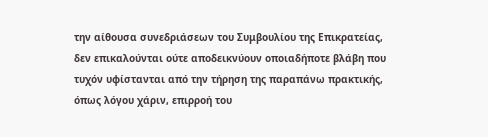την αίθουσα συνεδριάσεων του Συμβουλίου της Επικρατείας, δεν επικαλούνται ούτε αποδεικνύουν οποιαδήποτε βλάβη που τυχόν υφίστανται από την τήρηση της παραπάνω πρακτικής, όπως λόγου χάριν, επιρροή του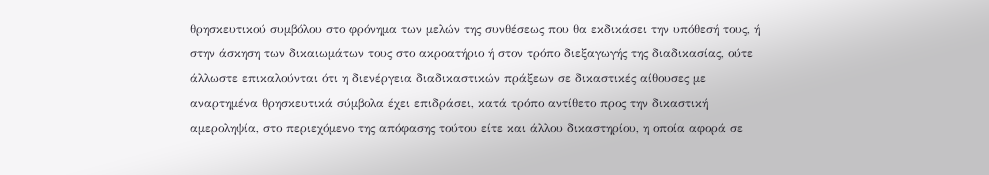θρησκευτικού συμβόλου στο φρόνημα των μελών της συνθέσεως που θα εκδικάσει την υπόθεσή τους, ή στην άσκηση των δικαιωμάτων τους στο ακροατήριο ή στον τρόπο διεξαγωγής της διαδικασίας, ούτε άλλωστε επικαλούνται ότι η διενέργεια διαδικαστικών πράξεων σε δικαστικές αίθουσες με αναρτημένα θρησκευτικά σύμβολα έχει επιδράσει, κατά τρόπο αντίθετο προς την δικαστική αμεροληψία, στο περιεχόμενο της απόφασης τούτου είτε και άλλου δικαστηρίου, η οποία αφορά σε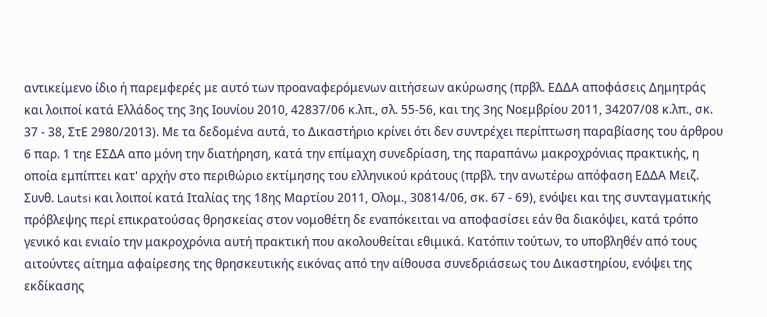αντικείμενο ίδιο ή παρεμφερές με αυτό των προαναφερόμενων αιτήσεων ακύρωσης (πρβλ. ΕΔΔΑ αποφάσεις Δημητράς και λοιποί κατά Ελλάδος της 3ης Ιουνίου 2010, 42837/06 κ.λπ., σλ. 55-56, και της 3ης Νοεμβρίου 2011, 34207/08 κ.λπ., σκ. 37 - 38, ΣτΕ 2980/2013). Με τα δεδομένα αυτά, το Δικαστήριο κρίνει ότι δεν συντρέχει περίπτωση παραβίασης του άρθρου 6 παρ. 1 τηε ΕΣΔΑ απο μόνη την διατήρηση, κατά την επίμαχη συνεδρίαση, της παραπάνω μακροχρόνιας πρακτικής, η οποία εμπίπτει κατ' αρχήν στο περιθώριο εκτίμησης του ελληνικού κράτους (πρβλ. την ανωτέρω απόφαση ΕΔΔΑ Μειζ. Συνθ. Lautsi και λοιποί κατά Ιταλίας της 18ης Μαρτίου 2011, Ολομ., 30814/06, σκ. 67 - 69), ενόψει και της συνταγματικής πρόβλεψης περί επικρατούσας θρησκείας στον νομοθέτη δε εναπόκειται να αποφασίσει εάν θα διακόψει, κατά τρόπο γενικό και ενιαίο την μακροχρόνια αυτή πρακτική που ακολουθείται εθιμικά. Κατόπιν τούτων, το υποβληθέν από τους αιτούντες αίτημα αφαίρεσης της θρησκευτικής εικόνας από την αίθουσα συνεδριάσεως του Δικαστηρίου, ενόψει της εκδίκασης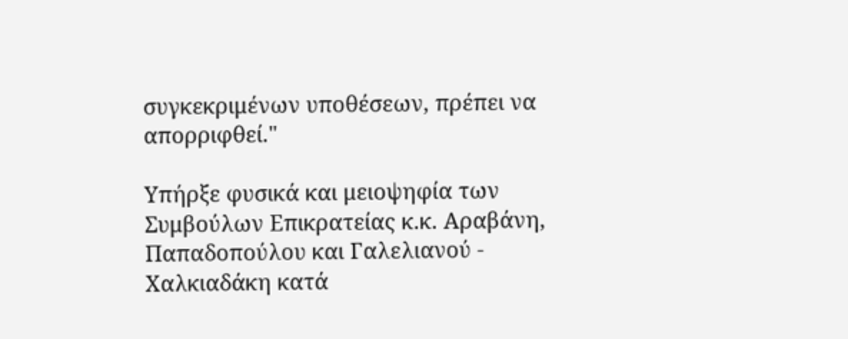συγκεκριμένων υποθέσεων, πρέπει να απορριφθεί."

Υπήρξε φυσικά και μειοψηφία των Συμβούλων Επικρατείας κ.κ. Αραβάνη, Παπαδοπούλου και Γαλελιανού - Χαλκιαδάκη κατά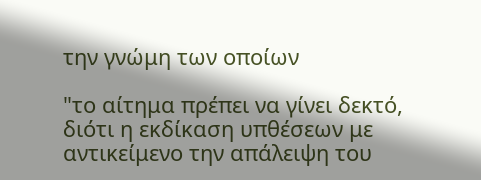την γνώμη των οποίων

"το αίτημα πρέπει να γίνει δεκτό, διότι η εκδίκαση υπθέσεων με αντικείμενο την απάλειψη του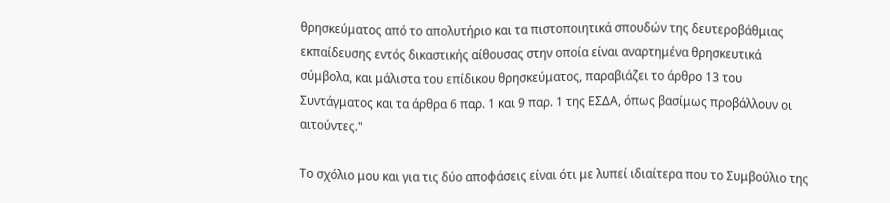θρησκεύματος από το απολυτήριο και τα πιστοποιητικά σπουδών της δευτεροβάθμιας εκπαίδευσης εντός δικαστικής αίθουσας στην οποία είναι αναρτημένα θρησκευτικά σύμβολα, και μάλιστα του επίδικου θρησκεύματος, παραβιάζει το άρθρο 13 του Συντάγματος και τα άρθρα 6 παρ. 1 και 9 παρ. 1 της ΕΣΔΑ, όπως βασίμως προβάλλουν οι αιτούντες."

Το σχόλιο μου και για τις δύο αποφάσεις είναι ότι με λυπεί ιδιαίτερα που το Συμβούλιο της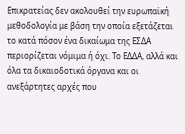Επικρατείας δεν ακολουθεί την ευρωπαϊκή μεθοδολογία με βάση την οποία εξετάζεται το κατά πόσον ένα δικαίωμα της ΕΣΔΑ περιορίζεται νόμιμα ή όχι. Το ΕΔΔΑ, αλλά και όλα τα δικαιοδοτικά όργανα και οι ανεξάρτητες αρχές που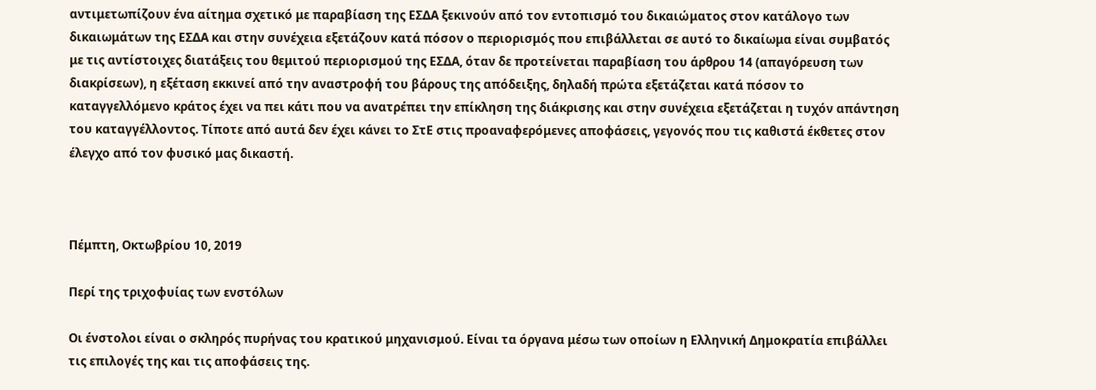αντιμετωπίζουν ένα αίτημα σχετικό με παραβίαση της ΕΣΔΑ ξεκινούν από τον εντοπισμό του δικαιώματος στον κατάλογο των δικαιωμάτων της ΕΣΔΑ και στην συνέχεια εξετάζουν κατά πόσον ο περιορισμός που επιβάλλεται σε αυτό το δικαίωμα είναι συμβατός με τις αντίστοιχες διατάξεις του θεμιτού περιορισμού της ΕΣΔΑ, όταν δε προτείνεται παραβίαση του άρθρου 14 (απαγόρευση των διακρίσεων), η εξέταση εκκινεί από την αναστροφή του βάρους της απόδειξης, δηλαδή πρώτα εξετάζεται κατά πόσον το καταγγελλόμενο κράτος έχει να πει κάτι που να ανατρέπει την επίκληση της διάκρισης και στην συνέχεια εξετάζεται η τυχόν απάντηση του καταγγέλλοντος. Τίποτε από αυτά δεν έχει κάνει το ΣτΕ στις προαναφερόμενες αποφάσεις, γεγονός που τις καθιστά έκθετες στον έλεγχο από τον φυσικό μας δικαστή.



Πέμπτη, Οκτωβρίου 10, 2019

Περί της τριχοφυίας των ενστόλων

Οι ένστολοι είναι ο σκληρός πυρήνας του κρατικού μηχανισμού. Είναι τα όργανα μέσω των οποίων η Ελληνική Δημοκρατία επιβάλλει τις επιλογές της και τις αποφάσεις της.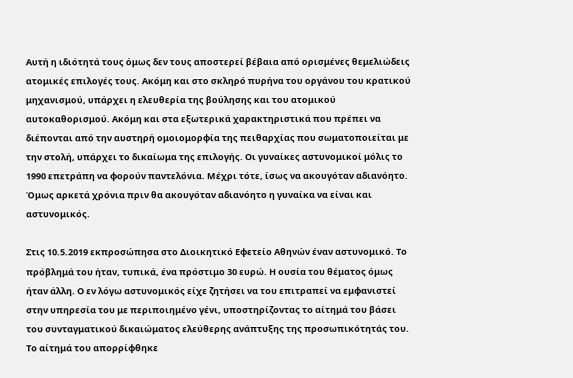Αυτή η ιδιότητά τους όμως δεν τους αποστερεί βέβαια από ορισμένες θεμελιώδεις ατομικές επιλογές τους. Ακόμη και στο σκληρό πυρήνα του οργάνου του κρατικού μηχανισμού, υπάρχει η ελευθερία της βούλησης και του ατομικού αυτοκαθορισμού. Ακόμη και στα εξωτερικά χαρακτηριστικά που πρέπει να διέπονται από την αυστηρή ομοιομορφία της πειθαρχίας που σωματοποιείται με την στολή, υπάρχει το δικαίωμα της επιλογής. Οι γυναίκες αστυνομικοί μόλις το 1990 επετράπη να φορούν παντελόνια. Μέχρι τότε, ίσως να ακουγόταν αδιανόητο. Όμως αρκετά χρόνια πριν θα ακουγόταν αδιανόητο η γυναίκα να είναι και αστυνομικός.

Στις 10.5.2019 εκπροσώπησα στο Διοικητικό Εφετείο Αθηνών έναν αστυνομικό. Το πρόβλημά του ήταν, τυπικά, ένα πρόστιμο 30 ευρώ. Η ουσία του θέματος όμως ήταν άλλη. Ο εν λόγω αστυνομικός είχε ζητήσει να του επιτραπεί να εμφανιστεί στην υπηρεσία του με περιποιημένο γένι, υποστηρίζοντας το αίτημά του βάσει του συνταγματικού δικαιώματος ελεύθερης ανάπτυξης της προσωπικότητάς του. Το αίτημά του απορρίφθηκε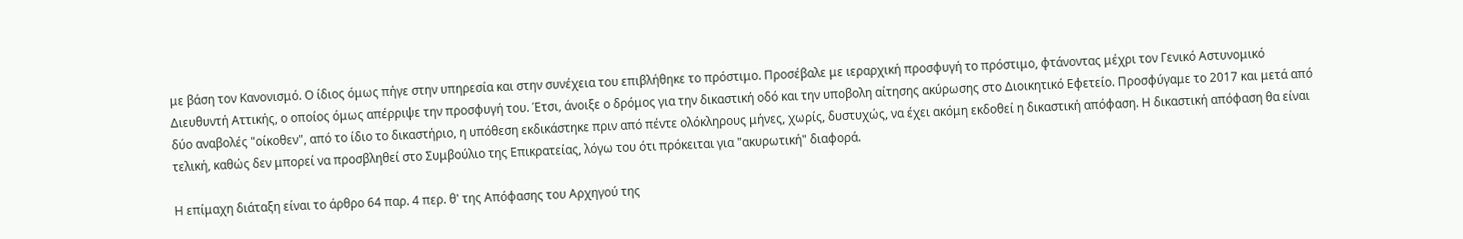με βάση τον Κανονισμό. Ο ίδιος όμως πήγε στην υπηρεσία και στην συνέχεια του επιβλήθηκε το πρόστιμο. Προσέβαλε με ιεραρχική προσφυγή το πρόστιμο, φτάνοντας μέχρι τον Γενικό Αστυνομικό Διευθυντή Αττικής, ο οποίος όμως απέρριψε την προσφυγή του. Έτσι, άνοιξε ο δρόμος για την δικαστική οδό και την υποβολη αίτησης ακύρωσης στο Διοικητικό Εφετείο. Προσφύγαμε το 2017 και μετά από δύο αναβολές "οίκοθεν", από το ίδιο το δικαστήριο, η υπόθεση εκδικάστηκε πριν από πέντε ολόκληρους μήνες, χωρίς, δυστυχώς, να έχει ακόμη εκδοθεί η δικαστική απόφαση. Η δικαστική απόφαση θα είναι τελική, καθώς δεν μπορεί να προσβληθεί στο Συμβούλιο της Επικρατείας, λόγω του ότι πρόκειται για "ακυρωτική" διαφορά.

Η επίμαχη διάταξη είναι το άρθρο 64 παρ. 4 περ. θ' της Απόφασης του Αρχηγού της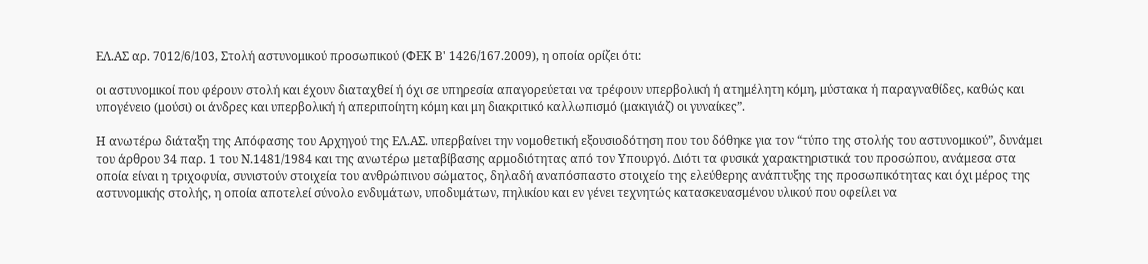ΕΛ.ΑΣ αρ. 7012/6/103, Στολή αστυνομικού προσωπικού (ΦΕΚ Β' 1426/167.2009), η οποία ορίζει ότι:

οι αστυνομικοί που φέρουν στολή και έχουν διαταχθεί ή όχι σε υπηρεσία απαγορεύεται να τρέφουν υπερβολική ή ατημέλητη κόμη, μύστακα ή παραγναθίδες, καθώς και υπογένειο (μούσι) οι άνδρες και υπερβολική ή απεριποίητη κόμη και μη διακριτικό καλλωπισμό (μακιγιάζ) οι γυναίκες”.

Η ανωτέρω διάταξη της Απόφασης του Αρχηγού της ΕΛ.ΑΣ. υπερβαίνει την νομοθετική εξουσιοδότηση που του δόθηκε για τον “τύπο της στολής του αστυνομικού”, δυνάμει του άρθρου 34 παρ. 1 του Ν.1481/1984 και της ανωτέρω μεταβίβασης αρμοδιότητας από τον Υπουργό. Διότι τα φυσικά χαρακτηριστικά του προσώπου, ανάμεσα στα οποία είναι η τριχοφυία, συνιστούν στοιχεία του ανθρώπινου σώματος, δηλαδή αναπόσπαστο στοιχείο της ελεύθερης ανάπτυξης της προσωπικότητας και όχι μέρος της αστυνομικής στολής, η οποία αποτελεί σύνολο ενδυμάτων, υποδυμάτων, πηλικίου και εν γένει τεχνητώς κατασκευασμένου υλικού που οφείλει να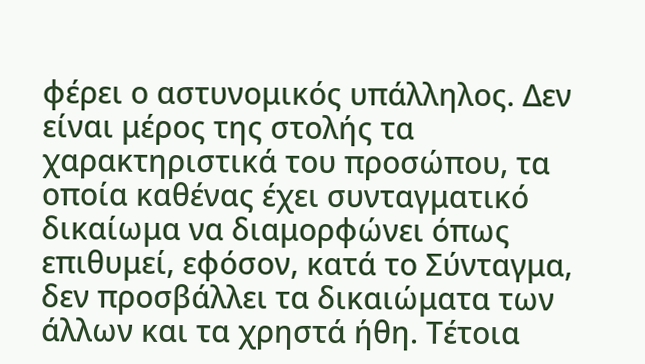φέρει ο αστυνομικός υπάλληλος. Δεν είναι μέρος της στολής τα χαρακτηριστικά του προσώπου, τα οποία καθένας έχει συνταγματικό δικαίωμα να διαμορφώνει όπως επιθυμεί, εφόσον, κατά το Σύνταγμα, δεν προσβάλλει τα δικαιώματα των άλλων και τα χρηστά ήθη. Τέτοια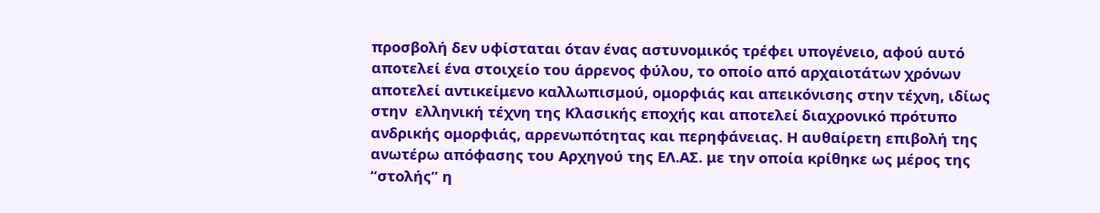προσβολή δεν υφίσταται όταν ένας αστυνομικός τρέφει υπογένειο, αφού αυτό αποτελεί ένα στοιχείο του άρρενος φύλου, το οποίο από αρχαιοτάτων χρόνων αποτελεί αντικείμενο καλλωπισμού, ομορφιάς και απεικόνισης στην τέχνη, ιδίως στην  ελληνική τέχνη της Κλασικής εποχής και αποτελεί διαχρονικό πρότυπο ανδρικής ομορφιάς, αρρενωπότητας και περηφάνειας. Η αυθαίρετη επιβολή της ανωτέρω απόφασης του Αρχηγού της ΕΛ.ΑΣ. με την οποία κρίθηκε ως μέρος της “στολής” η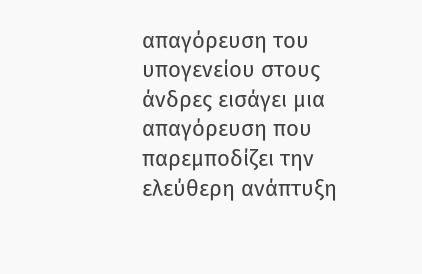απαγόρευση του υπογενείου στους άνδρες εισάγει μια απαγόρευση που παρεμποδίζει την ελεύθερη ανάπτυξη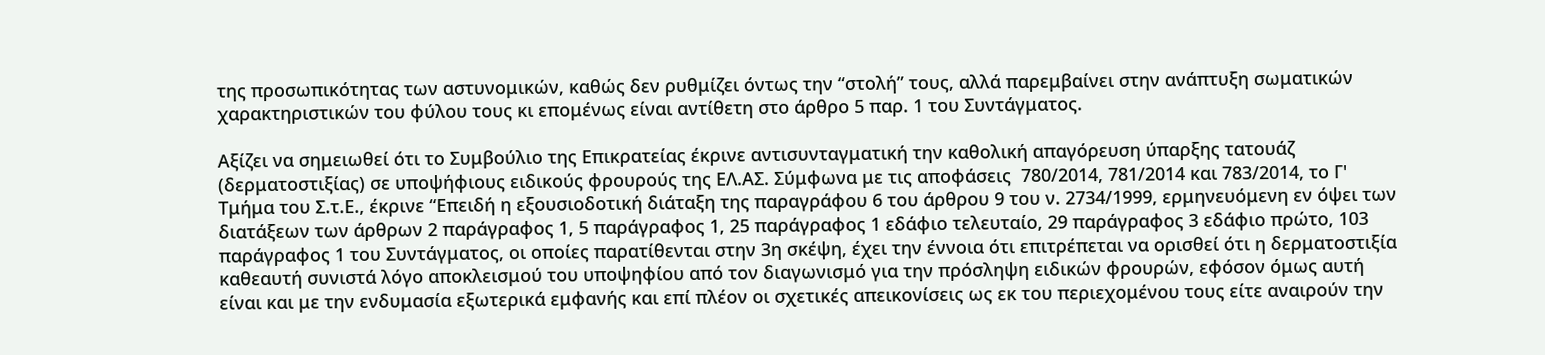της προσωπικότητας των αστυνομικών, καθώς δεν ρυθμίζει όντως την “στολή” τους, αλλά παρεμβαίνει στην ανάπτυξη σωματικών χαρακτηριστικών του φύλου τους κι επομένως είναι αντίθετη στο άρθρο 5 παρ. 1 του Συντάγματος.

Αξίζει να σημειωθεί ότι το Συμβούλιο της Επικρατείας έκρινε αντισυνταγματική την καθολική απαγόρευση ύπαρξης τατουάζ (δερματοστιξίας) σε υποψήφιους ειδικούς φρουρούς της ΕΛ.ΑΣ. Σύμφωνα με τις αποφάσεις  780/2014, 781/2014 και 783/2014, το Γ' Τμήμα του Σ.τ.Ε., έκρινε “Επειδή η εξουσιοδοτική διάταξη της παραγράφου 6 του άρθρου 9 του ν. 2734/1999, ερμηνευόμενη εν όψει των διατάξεων των άρθρων 2 παράγραφος 1, 5 παράγραφος 1, 25 παράγραφος 1 εδάφιο τελευταίο, 29 παράγραφος 3 εδάφιο πρώτο, 103 παράγραφος 1 του Συντάγματος, οι οποίες παρατίθενται στην 3η σκέψη, έχει την έννοια ότι επιτρέπεται να ορισθεί ότι η δερματοστιξία καθεαυτή συνιστά λόγο αποκλεισμού του υποψηφίου από τον διαγωνισμό για την πρόσληψη ειδικών φρουρών, εφόσον όμως αυτή είναι και με την ενδυμασία εξωτερικά εμφανής και επί πλέον οι σχετικές απεικονίσεις ως εκ του περιεχομένου τους είτε αναιρούν την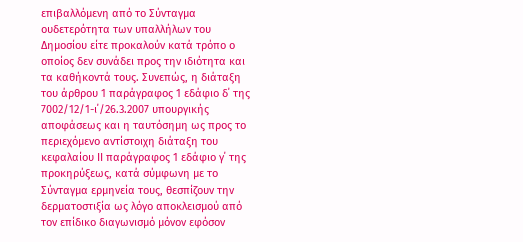επιβαλλόμενη από το Σύνταγμα ουδετερότητα των υπαλλήλων του Δημοσίου είτε προκαλούν κατά τρόπο ο οποίος δεν συνάδει προς την ιδιότητα και τα καθήκοντά τους. Συνεπώς, η διάταξη του άρθρου 1 παράγραφος 1 εδάφιο δ΄ της 7002/12/1-ι΄/26.3.2007 υπουργικής αποφάσεως και η ταυτόσημη ως προς το περιεχόμενο αντίστοιχη διάταξη του κεφαλαίου ΙΙ παράγραφος 1 εδάφιο γ΄ της προκηρύξεως, κατά σύμφωνη με το Σύνταγμα ερμηνεία τους, θεσπίζουν την δερματοστιξία ως λόγο αποκλεισμού από τον επίδικο διαγωνισμό μόνον εφόσον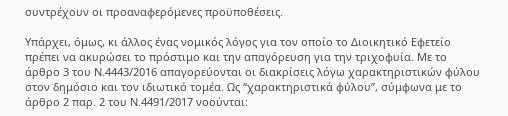συντρέχουν οι προαναφερόμενες προϋποθέσεις.

Υπάρχει, όμως, κι άλλος ένας νομικός λόγος για τον οποίο το Διοικητικό Εφετείο πρέπει να ακυρώσει το πρόστιμο και την απαγόρευση για την τριχοφυία. Mε το άρθρο 3 του Ν.4443/2016 απαγορεύονται οι διακρίσεις λόγω χαρακτηριστικών φύλου στον δημόσιο και τον ιδιωτικό τομέα. Ως “χαρακτηριστικά φύλου”, σύμφωνα με τo άρθρο 2 παρ. 2 του Ν.4491/2017 νοούνται: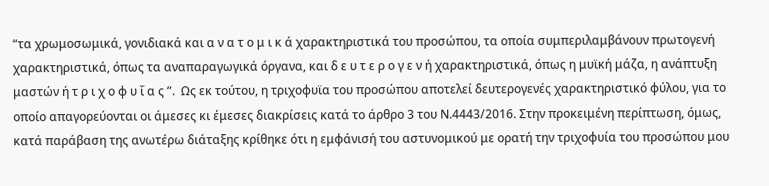“τα χρωμοσωμικά, γονιδιακά και α ν α τ ο μ ι κ ά χαρακτηριστικά του προσώπου, τα οποία συμπεριλαμβάνουν πρωτογενή χαρακτηριστικά, όπως τα αναπαραγωγικά όργανα, και δ ε υ τ ε ρ ο γ ε ν ή χαρακτηριστικά, όπως η μυϊκή μάζα, η ανάπτυξη μαστών ή τ ρ ι χ ο φ υ ΐ α ς ”.  Ως εκ τούτου, η τριχοφυϊα του προσώπου αποτελεί δευτερογενές χαρακτηριστικό φύλου, για το οποίο απαγορεύονται οι άμεσες κι έμεσες διακρίσεις κατά το άρθρο 3 του Ν.4443/2016. Στην προκειμένη περίπτωση, όμως, κατά παράβαση της ανωτέρω διάταξης κρίθηκε ότι η εμφάνισή του αστυνομικού με ορατή την τριχοφυία του προσώπου μου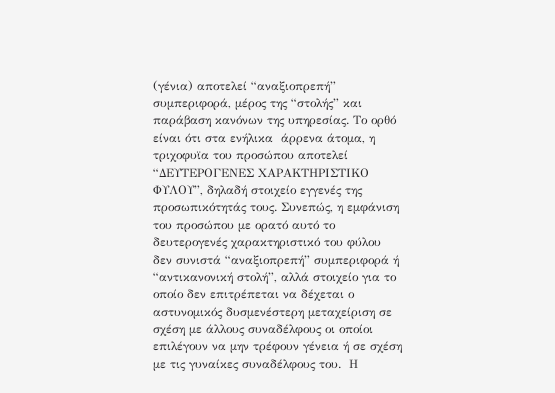(γένια) αποτελεί “αναξιοπρεπή” συμπεριφορά, μέρος της “στολής” και παράβαση κανόνων της υπηρεσίας. Το ορθό είναι ότι στα ενήλικα  άρρενα άτομα, η τριχοφυϊα του προσώπου αποτελεί “ΔΕΥΤΕΡΟΓΕΝΕΣ ΧΑΡΑΚΤΗΡΙΣΤΙΚΟ ΦΥΛΟΥ”, δηλαδή στοιχείο εγγενές της προσωπικότητάς τους. Συνεπώς, η εμφάνιση του προσώπου με ορατό αυτό το δευτερογενές χαρακτηριστικό του φύλου δεν συνιστά “αναξιοπρεπή” συμπεριφορά ή “αντικανονική στολή”, αλλά στοιχείο για το οποίο δεν επιτρέπεται να δέχεται ο αστυνομικός δυσμενέστερη μεταχείριση σε σχέση με άλλους συναδέλφους οι οποίοι επιλέγουν να μην τρέφουν γένεια ή σε σχέση με τις γυναίκες συναδέλφους του.  Η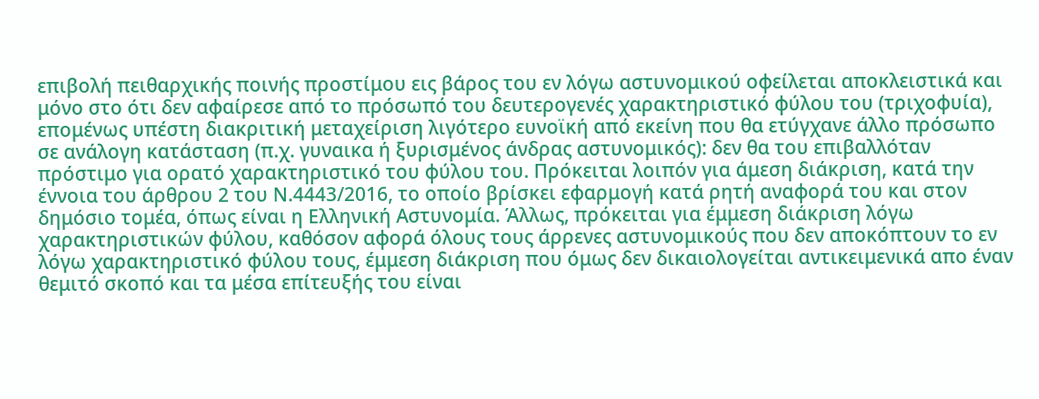επιβολή πειθαρχικής ποινής προστίμου εις βάρος του εν λόγω αστυνομικού οφείλεται αποκλειστικά και μόνο στο ότι δεν αφαίρεσε από το πρόσωπό του δευτερογενές χαρακτηριστικό φύλου του (τριχοφυία), επομένως υπέστη διακριτική μεταχείριση λιγότερο ευνοϊκή από εκείνη που θα ετύγχανε άλλο πρόσωπο σε ανάλογη κατάσταση (π.χ. γυναικα ή ξυρισμένος άνδρας αστυνομικός): δεν θα του επιβαλλόταν πρόστιμο για ορατό χαρακτηριστικό του φύλου του. Πρόκειται λοιπόν για άμεση διάκριση, κατά την έννοια του άρθρου 2 του Ν.4443/2016, το οποίο βρίσκει εφαρμογή κατά ρητή αναφορά του και στον δημόσιο τομέα, όπως είναι η Ελληνική Αστυνομία. Άλλως, πρόκειται για έμμεση διάκριση λόγω χαρακτηριστικών φύλου, καθόσον αφορά όλους τους άρρενες αστυνομικούς που δεν αποκόπτουν το εν λόγω χαρακτηριστικό φύλου τους, έμμεση διάκριση που όμως δεν δικαιολογείται αντικειμενικά απο έναν θεμιτό σκοπό και τα μέσα επίτευξής του είναι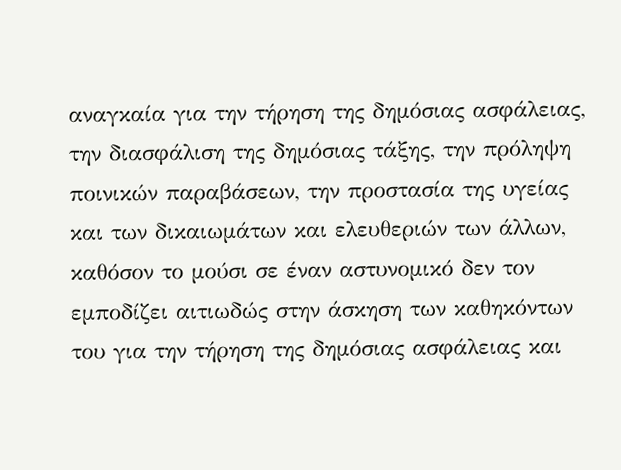αναγκαία για την τήρηση της δημόσιας ασφάλειας, την διασφάλιση της δημόσιας τάξης, την πρόληψη ποινικών παραβάσεων, την προστασία της υγείας και των δικαιωμάτων και ελευθεριών των άλλων,  καθόσον το μούσι σε έναν αστυνομικό δεν τον εμποδίζει αιτιωδώς στην άσκηση των καθηκόντων  του για την τήρηση της δημόσιας ασφάλειας και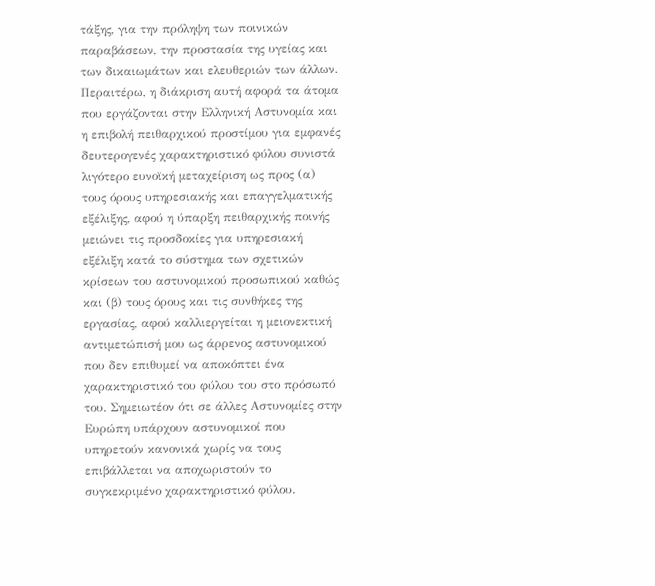τάξης, για την πρόληψη των ποινικών παραβάσεων, την προστασία της υγείας και των δικαιωμάτων και ελευθεριών των άλλων. Περαιτέρω, η διάκριση αυτή αφορά τα άτομα που εργάζονται στην Ελληνική Αστυνομία και η επιβολή πειθαρχικού προστίμου για εμφανές δευτερογενές χαρακτηριστικό φύλου συνιστά λιγότερο ευνοϊκή μεταχείριση ως προς (α) τους όρους υπηρεσιακής και επαγγελματικής εξέλιξης, αφού η ύπαρξη πειθαρχικής ποινής μειώνει τις προσδοκίες για υπηρεσιακή εξέλιξη κατά το σύστημα των σχετικών κρίσεων του αστυνομικού προσωπικού καθώς και (β) τους όρους και τις συνθήκες της εργασίας, αφού καλλιεργείται η μειονεκτική αντιμετώπισή μου ως άρρενος αστυνομικού που δεν επιθυμεί να αποκόπτει ένα χαρακτηριστικό του φύλου του στο πρόσωπό του. Σημειωτέον ότι σε άλλες Αστυνομίες στην Ευρώπη υπάρχουν αστυνομικοί που υπηρετούν κανονικά χωρίς να τους επιβάλλεται να αποχωριστούν το συγκεκριμένο χαρακτηριστικό φύλου.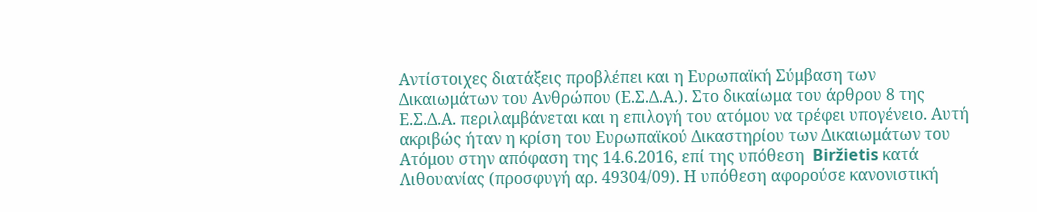Αντίστοιχες διατάξεις προβλέπει και η Ευρωπαϊκή Σύμβαση των Δικαιωμάτων του Ανθρώπου (Ε.Σ.Δ.Α.). Στο δικαίωμα του άρθρου 8 της Ε.Σ.Δ.Α. περιλαμβάνεται και η επιλογή του ατόμου να τρέφει υπογένειο. Αυτή ακριβώς ήταν η κρίση του Ευρωπαϊκού Δικαστηρίου των Δικαιωμάτων του Ατόμου στην απόφαση της 14.6.2016, επί της υπόθεση  Biržietis κατά Λιθουανίας (προσφυγή αρ. 49304/09). Η υπόθεση αφορούσε κανονιστική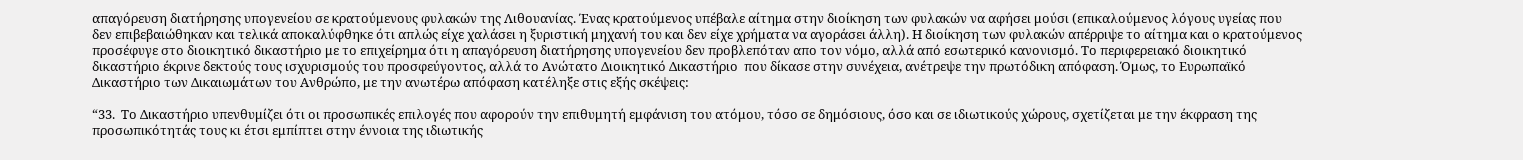απαγόρευση διατήρησης υπογενείου σε κρατούμενους φυλακών της Λιθουανίας. Ένας κρατούμενος υπέβαλε αίτημα στην διοίκηση των φυλακών να αφήσει μούσι (επικαλούμενος λόγους υγείας που δεν επιβεβαιώθηκαν και τελικά αποκαλύφθηκε ότι απλώς είχε χαλάσει η ξυριστική μηχανή του και δεν είχε χρήματα να αγοράσει άλλη). Η διοίκηση των φυλακών απέρριψε το αίτημα και ο κρατούμενος προσέφυγε στο διοικητικό δικαστήριο με το επιχείρημα ότι η απαγόρευση διατήρησης υπογενείου δεν προβλεπόταν απο τον νόμο, αλλά από εσωτερικό κανονισμό. Το περιφερειακό διοικητικό δικαστήριο έκρινε δεκτούς τους ισχυρισμούς του προσφεύγοντος, αλλά το Ανώτατο Διοικητικό Δικαστήριο  που δίκασε στην συνέχεια, ανέτρεψε την πρωτόδικη απόφαση. Όμως, το Ευρωπαϊκό Δικαστήριο των Δικαιωμάτων του Ανθρώπο, με την ανωτέρω απόφαση κατέληξε στις εξής σκέψεις:

“33.  Το Δικαστήριο υπενθυμίζει ότι οι προσωπικές επιλογές που αφορούν την επιθυμητή εμφάνιση του ατόμου, τόσο σε δημόσιους, όσο και σε ιδιωτικούς χώρους, σχετίζεται με την έκφραση της προσωπικότητάς τους κι έτσι εμπίπτει στην έννοια της ιδιωτικής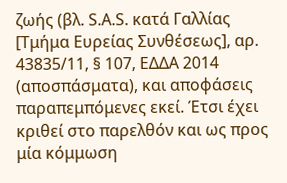ζωής (βλ. S.A.S. κατά Γαλλίας [Τμήμα Ευρείας Συνθέσεως], αρ. 43835/11, § 107, ΕΔΔΑ 2014 (αποσπάσματα), και αποφάσεις παραπεμπόμενες εκεί. Έτσι έχει κριθεί στο παρελθόν και ως προς μία κόμμωση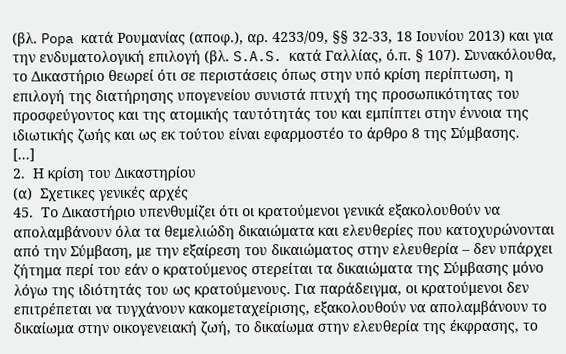(βλ. Popa κατά Ρουμανίας (αποφ.), αρ. 4233/09, §§ 32-33, 18 Ιουνίου 2013) και για την ενδυματολογική επιλογή (βλ. S.A.S. κατά Γαλλίας, ό.π. § 107). Συνακόλουθα, το Δικαστήριο θεωρεί ότι σε περιστάσεις όπως στην υπό κρίση περίπτωση, η επιλογή της διατήρησης υπογενείου συνιστά πτυχή της προσωπικότητας του προσφεύγοντος και της ατομικής ταυτότητάς του και εμπίπτει στην έννοια της ιδιωτικής ζωής και ως εκ τούτου είναι εφαρμοστέο το άρθρο 8 της Σύμβασης.
[...]
2.  Η κρίση του Δικαστηρίου
(α)  Σχετικες γενικές αρχές
45.  Το Δικαστήριο υπενθυμίζει ότι οι κρατούμενοι γενικά εξακολουθούν να απολαμβάνουν όλα τα θεμελιώδη δικαιώματα και ελευθερίες που κατοχυρώνονται από την Σύμβαση, με την εξαίρεση του δικαιώματος στην ελευθερία – δεν υπάρχει ζήτημα περί του εάν ο κρατούμενος στερείται τα δικαιώματα της Σύμβασης μόνο λόγω της ιδιότητάς του ως κρατούμενους. Για παράδειγμα, οι κρατούμενοι δεν επιτρέπεται να τυγχάνουν κακομεταχείρισης, εξακολουθούν να απολαμβάνουν το δικαίωμα στην οικογενειακή ζωή, το δικαίωμα στην ελευθερία της έκφρασης, το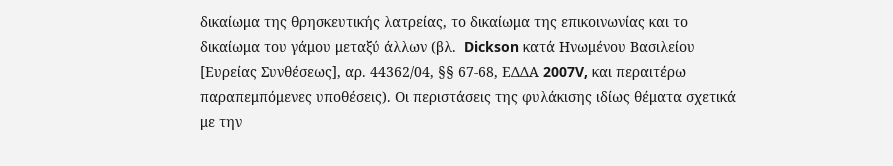δικαίωμα της θρησκευτικής λατρείας, το δικαίωμα της επικοινωνίας και το δικαίωμα του γάμου μεταξύ άλλων (βλ.  Dickson κατά Ηνωμένου Βασιλείου [Ευρείας Συνθέσεως], αρ. 44362/04, §§ 67-68, ΕΔΔΑ 2007V, και περαιτέρω παραπεμπόμενες υποθέσεις). Οι περιστάσεις της φυλάκισης ιδίως θέματα σχετικά με την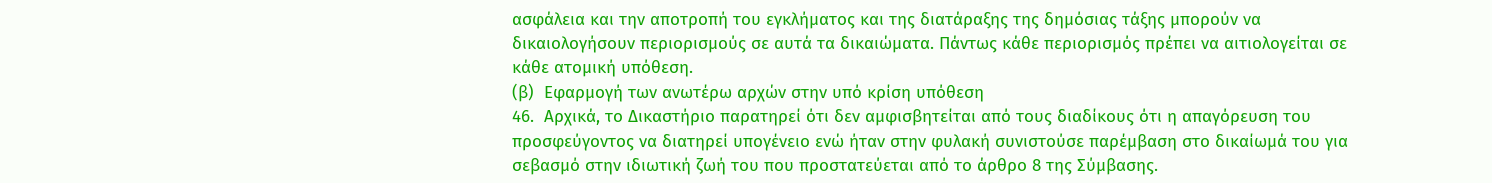ασφάλεια και την αποτροπή του εγκλήματος και της διατάραξης της δημόσιας τάξης μπορούν να δικαιολογήσουν περιορισμούς σε αυτά τα δικαιώματα. Πάντως κάθε περιορισμός πρέπει να αιτιολογείται σε κάθε ατομική υπόθεση.
(β)  Εφαρμογή των ανωτέρω αρχών στην υπό κρίση υπόθεση
46.  Αρχικά, το Δικαστήριο παρατηρεί ότι δεν αμφισβητείται από τους διαδίκους ότι η απαγόρευση του προσφεύγοντος να διατηρεί υπογένειο ενώ ήταν στην φυλακή συνιστούσε παρέμβαση στο δικαίωμά του για σεβασμό στην ιδιωτική ζωή του που προστατεύεται από το άρθρο 8 της Σύμβασης.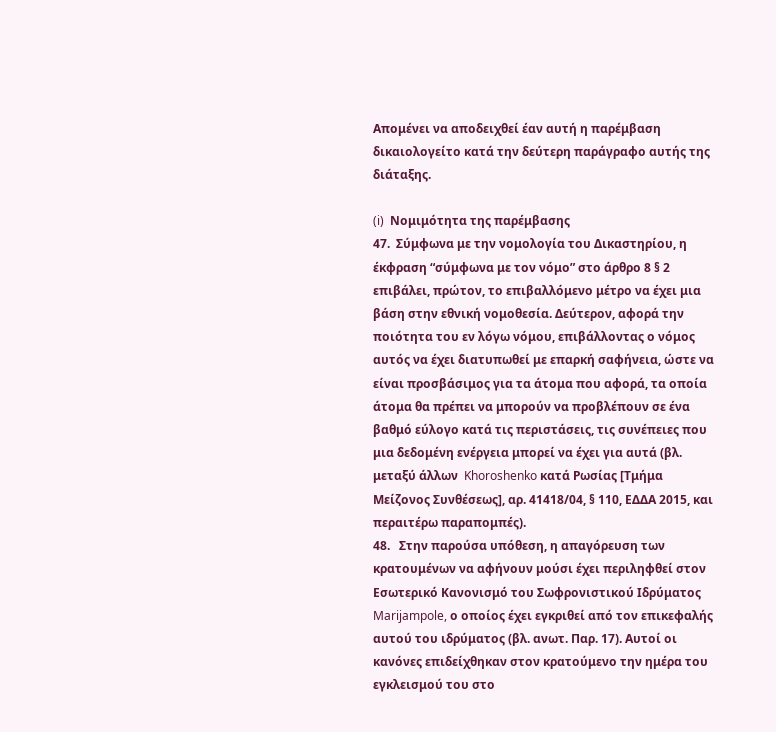Απομένει να αποδειχθεί έαν αυτή η παρέμβαση δικαιολογείτο κατά την δεύτερη παράγραφο αυτής της διάταξης.

(i)  Νομιμότητα της παρέμβασης
47.  Σύμφωνα με την νομολογία του Δικαστηρίου, η έκφραση “σύμφωνα με τον νόμο” στο άρθρο 8 § 2 επιβάλει, πρώτον, το επιβαλλόμενο μέτρο να έχει μια βάση στην εθνική νομοθεσία. Δεύτερον, αφορά την ποιότητα του εν λόγω νόμου, επιβάλλοντας ο νόμος αυτός να έχει διατυπωθεί με επαρκή σαφήνεια, ώστε να είναι προσβάσιμος για τα άτομα που αφορά, τα οποία άτομα θα πρέπει να μπορούν να προβλέπουν σε ένα βαθμό εύλογο κατά τις περιστάσεις, τις συνέπειες που μια δεδομένη ενέργεια μπορεί να έχει για αυτά (βλ. μεταξύ άλλων  Khoroshenko κατά Ρωσίας [Τμήμα Μείζονος Συνθέσεως], αρ. 41418/04, § 110, ΕΔΔΑ 2015, και περαιτέρω παραπομπές).
48.   Στην παρούσα υπόθεση, η απαγόρευση των κρατουμένων να αφήνουν μούσι έχει περιληφθεί στον Εσωτερικό Κανονισμό του Σωφρονιστικού Ιδρύματος Marijampole, ο οποίος έχει εγκριθεί από τον επικεφαλής αυτού του ιδρύματος (βλ. ανωτ. Παρ. 17). Αυτοί οι κανόνες επιδείχθηκαν στον κρατούμενο την ημέρα του εγκλεισμού του στο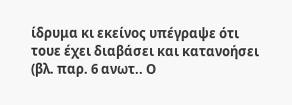ίδρυμα κι εκείνος υπέγραψε ότι τουε έχει διαβάσει και κατανοήσει (βλ. παρ. 6 ανωτ.. Ο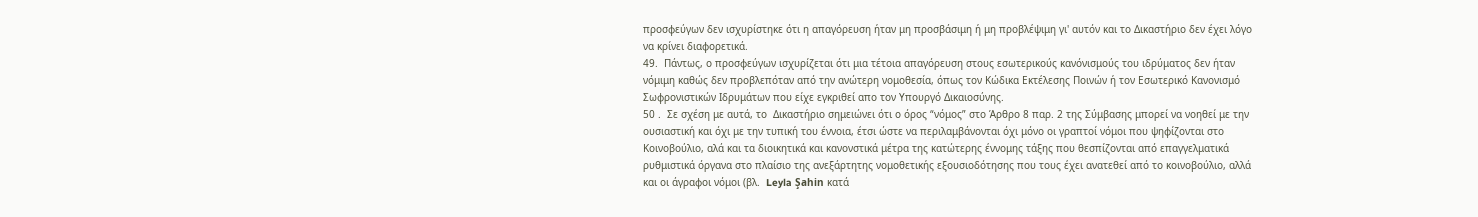προσφεύγων δεν ισχυρίστηκε ότι η απαγόρευση ήταν μη προσβάσιμη ή μη προβλέψιμη γι' αυτόν και το Δικαστήριο δεν έχει λόγο να κρίνει διαφορετικά.
49.  Πάντως, ο προσφεύγων ισχυρίζεται ότι μια τέτοια απαγόρευση στους εσωτερικούς κανόνισμούς του ιδρύματος δεν ήταν νόμιμη καθώς δεν προβλεπόταν από την ανώτερη νομοθεσία, όπως τον Κώδικα Εκτέλεσης Ποινών ή τον Εσωτερικό Κανονισμό Σωφρονιστικών Ιδρυμάτων που είχε εγκριθεί απο τον Υπουργό Δικαιοσύνης.
50 .  Σε σχέση με αυτά, το  Δικαστήριο σημειώνει ότι ο όρος “νόμος” στο Άρθρο 8 παρ. 2 της Σύμβασης μπορεί να νοηθεί με την ουσιαστική και όχι με την τυπική του έννοια, έτσι ώστε να περιλαμβάνονται όχι μόνο οι γραπτοί νόμοι που ψηφίζονται στο Κοινοβούλιο, αλά και τα διοικητικά και κανονστικά μέτρα της κατώτερης έννομης τάξης που θεσπίζονται από επαγγελματικά ρυθμιστικά όργανα στο πλαίσιο της ανεξάρτητης νομοθετικής εξουσιοδότησης που τους έχει ανατεθεί από το κοινοβούλιο, αλλά και οι άγραφοι νόμοι (βλ.  Leyla Şahin κατά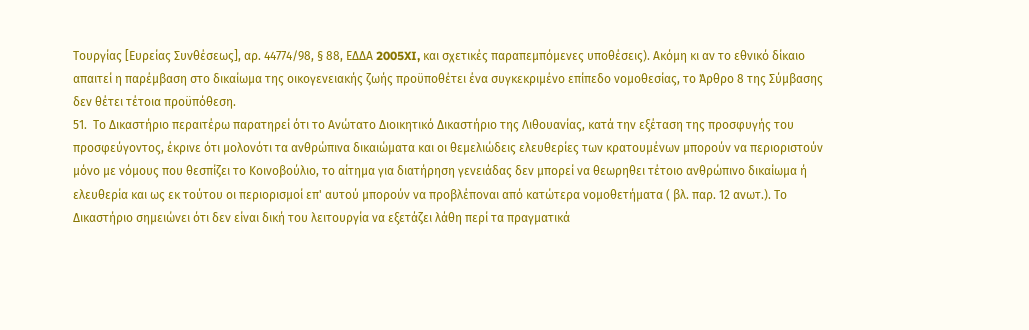Τουργίας [Ευρείας Συνθέσεως], αρ. 44774/98, § 88, ΕΔΔΑ 2005XI, και σχετικές παραπεμπόμενες υποθέσεις). Ακόμη κι αν το εθνικό δίκαιο απαιτεί η παρέμβαση στο δικαίωμα της οικογενειακής ζωής προϋποθέτει ένα συγκεκριμένο επίπεδο νομοθεσίας, το Άρθρο 8 της Σύμβασης δεν θέτει τέτοια προϋπόθεση.
51.  Το Δικαστήριο περαιτέρω παρατηρεί ότι το Ανώτατο Διοικητικό Δικαστήριο της Λιθουανίας, κατά την εξέταση της προσφυγής του προσφεύγοντος, έκρινε ότι μολονότι τα ανθρώπινα δικαιώματα και οι θεμελιώδεις ελευθερίες των κρατουμένων μπορούν να περιοριστούν μόνο με νόμους που θεσπίζει το Κοινοβούλιο, το αίτημα για διατήρηση γενειάδας δεν μπορεί να θεωρηθει τέτοιο ανθρώπινο δικαίωμα ή ελευθερία και ως εκ τούτου οι περιορισμοί επ' αυτού μπορούν να προβλέποναι από κατώτερα νομοθετήματα ( βλ. παρ. 12 ανωτ.). Το Δικαστήριο σημειώνει ότι δεν είναι δική του λειτουργία να εξετάζει λάθη περί τα πραγματικά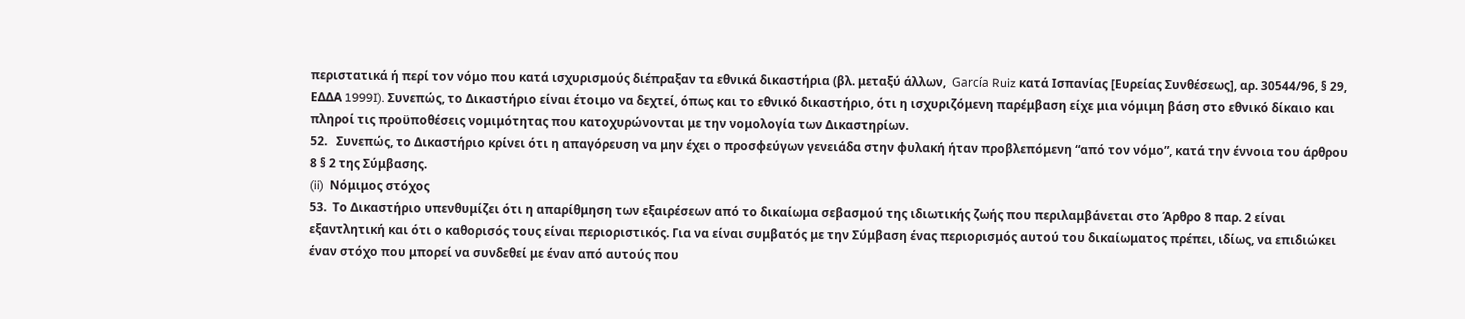περιστατικά ή περί τον νόμο που κατά ισχυρισμούς διέπραξαν τα εθνικά δικαστήρια (βλ. μεταξύ άλλων,  García Ruiz κατά Ισπανίας [Ευρείας Συνθέσεως], αρ. 30544/96, § 29, ΕΔΔΑ 1999I). Συνεπώς, το Δικαστήριο είναι έτοιμο να δεχτεί, όπως και το εθνικό δικαστήριο, ότι η ισχυριζόμενη παρέμβαση είχε μια νόμιμη βάση στο εθνικό δίκαιο και πληροί τις προϋποθέσεις νομιμότητας που κατοχυρώνονται με την νομολογία των Δικαστηρίων.
52.   Συνεπώς, το Δικαστήριο κρίνει ότι η απαγόρευση να μην έχει ο προσφεύγων γενειάδα στην φυλακή ήταν προβλεπόμενη “από τον νόμο”, κατά την έννοια του άρθρου  8 § 2 της Σύμβασης.
(ii)  Νόμιμος στόχος
53.  Το Δικαστήριο υπενθυμίζει ότι η απαρίθμηση των εξαιρέσεων από το δικαίωμα σεβασμού της ιδιωτικής ζωής που περιλαμβάνεται στο Άρθρο 8 παρ. 2 είναι εξαντλητική και ότι ο καθορισός τους είναι περιοριστικός. Για να είναι συμβατός με την Σύμβαση ένας περιορισμός αυτού του δικαίωματος πρέπει, ιδίως, να επιδιώκει έναν στόχο που μπορεί να συνδεθεί με έναν από αυτούς που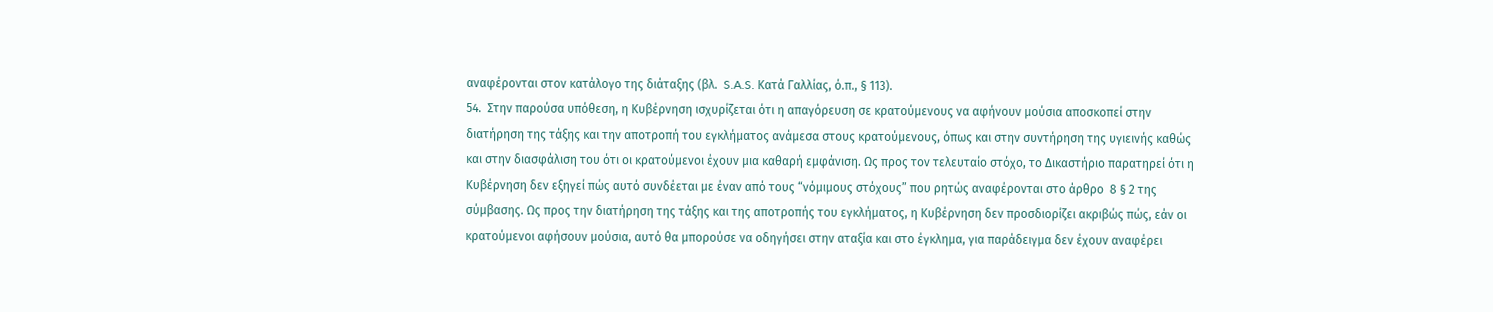αναφέρονται στον κατάλογο της διάταξης (βλ.  S.A.S. Κατά Γαλλίας, ό.π., § 113).
54.  Στην παρούσα υπόθεση, η Κυβέρνηση ισχυρίζεται ότι η απαγόρευση σε κρατούμενους να αφήνουν μούσια αποσκοπεί στην διατήρηση της τάξης και την αποτροπή του εγκλήματος ανάμεσα στους κρατούμενους, όπως και στην συντήρηση της υγιεινής καθώς και στην διασφάλιση του ότι οι κρατούμενοι έχουν μια καθαρή εμφάνιση. Ως προς τον τελευταίο στόχο, το Δικαστήριο παρατηρεί ότι η Κυβέρνηση δεν εξηγεί πώς αυτό συνδέεται με έναν από τους “νόμιμους στόχους” που ρητώς αναφέρονται στο άρθρο  8 § 2 της σύμβασης. Ως προς την διατήρηση της τάξης και της αποτροπής του εγκλήματος, η Κυβέρνηση δεν προσδιορίζει ακριβώς πώς, εάν οι κρατούμενοι αφήσουν μούσια, αυτό θα μπορούσε να οδηγήσει στην αταξία και στο έγκλημα, για παράδειγμα δεν έχουν αναφέρει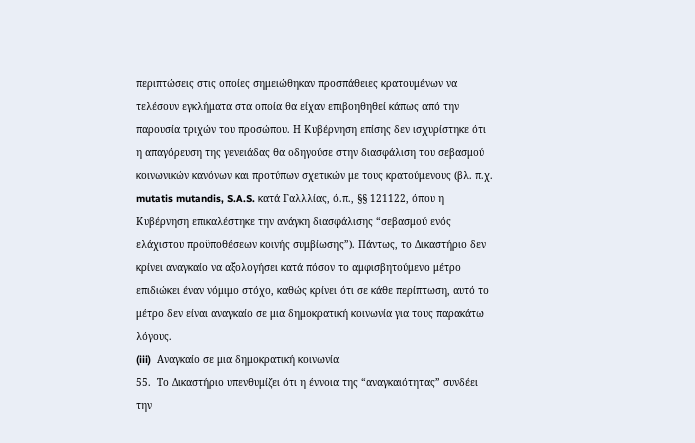περιπτώσεις στις οποίες σημειώθηκαν προσπάθειες κρατουμένων να τελέσουν εγκλήματα στα οποία θα είχαν επιβοηθηθεί κάπως από την παρουσία τριχών του προσώπου. Η Κυβέρνηση επίσης δεν ισχυρίστηκε ότι η απαγόρευση της γενειάδας θα οδηγούσε στην διασφάλιση του σεβασμού κοινωνικών κανόνων και προτύπων σχετικών με τους κρατούμενους (βλ. π.χ. mutatis mutandis, S.A.S. κατά Γαλλλίας, ό.π., §§ 121122, όπου η Κυβέρνηση επικαλέστηκε την ανάγκη διασφάλισης “σεβασμού ενός ελάχιστου προϋποθέσεων κοινής συμβίωσης”). Πάντως, το Δικαστήριο δεν κρίνει αναγκαίο να αξολογήσει κατά πόσον το αμφισβητούμενο μέτρο επιδιώκει έναν νόμιμο στόχο, καθώς κρίνει ότι σε κάθε περίπτωση, αυτό το μέτρο δεν είναι αναγκαίο σε μια δημοκρατική κοινωνία για τους παρακάτω λόγους.
(iii)  Αναγκαίο σε μια δημοκρατική κοινωνία
55.  Το Δικαστήριο υπενθυμίζει ότι η έννοια της “αναγκαιότητας” συνδέει την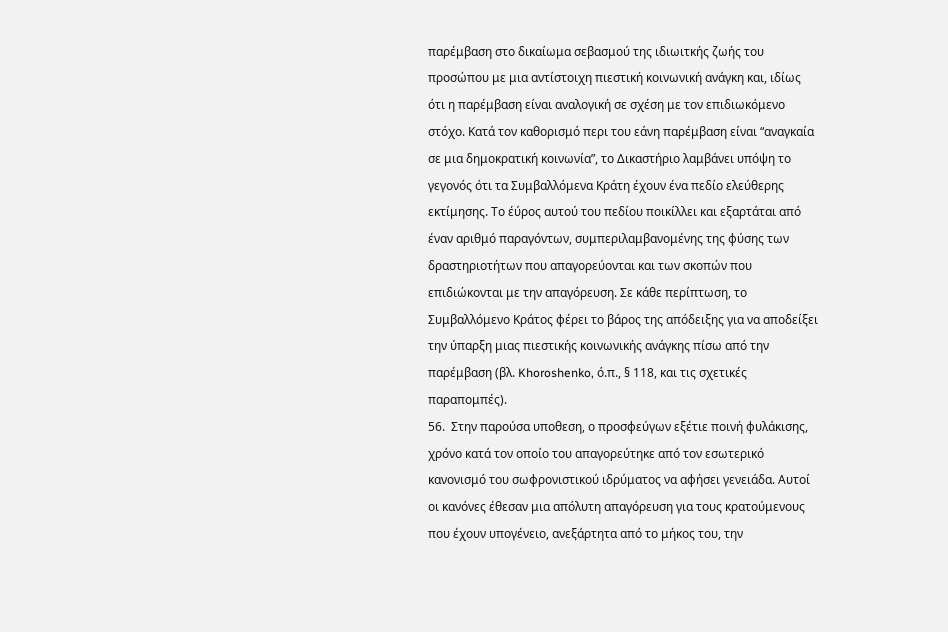παρέμβαση στο δικαίωμα σεβασμού της ιδιωιτκής ζωής του προσώπου με μια αντίστοιχη πιεστική κοινωνική ανάγκη και, ιδίως ότι η παρέμβαση είναι αναλογική σε σχέση με τον επιδιωκόμενο στόχο. Κατά τον καθορισμό περι του εάνη παρέμβαση είναι “αναγκαία σε μια δημοκρατική κοινωνία”, το Δικαστήριο λαμβάνει υπόψη το γεγονός ότι τα Συμβαλλόμενα Κράτη έχουν ένα πεδίο ελεύθερης εκτίμησης. Το έύρος αυτού του πεδίου ποικίλλει και εξαρτάται από έναν αριθμό παραγόντων, συμπεριλαμβανομένης της φύσης των δραστηριοτήτων που απαγορεύονται και των σκοπών που επιδιώκονται με την απαγόρευση. Σε κάθε περίπτωση, το Συμβαλλόμενο Κράτος φέρει το βάρος της απόδειξης για να αποδείξει την ύπαρξη μιας πιεστικής κοινωνικής ανάγκης πίσω από την παρέμβαση (βλ. Khoroshenko, ό.π., § 118, και τις σχετικές παραπομπές).
56.  Στην παρούσα υποθεση, ο προσφεύγων εξέτιε ποινή φυλάκισης, χρόνο κατά τον οποίο του απαγορεύτηκε από τον εσωτερικό κανονισμό του σωφρονιστικού ιδρύματος να αφήσει γενειάδα. Αυτοί οι κανόνες έθεσαν μια απόλυτη απαγόρευση για τους κρατούμενους που έχουν υπογένειο, ανεξάρτητα από το μήκος του, την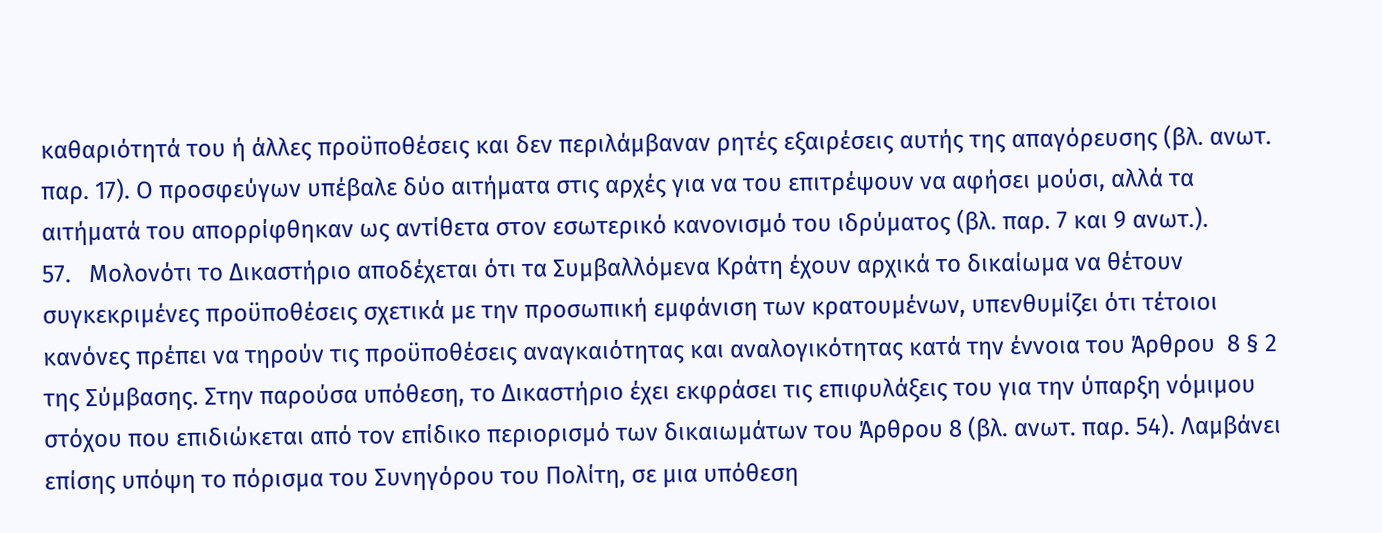καθαριότητά του ή άλλες προϋποθέσεις και δεν περιλάμβαναν ρητές εξαιρέσεις αυτής της απαγόρευσης (βλ. ανωτ. παρ. 17). Ο προσφεύγων υπέβαλε δύο αιτήματα στις αρχές για να του επιτρέψουν να αφήσει μούσι, αλλά τα αιτήματά του απορρίφθηκαν ως αντίθετα στον εσωτερικό κανονισμό του ιδρύματος (βλ. παρ. 7 και 9 ανωτ.).
57.   Μολονότι το Δικαστήριο αποδέχεται ότι τα Συμβαλλόμενα Κράτη έχουν αρχικά το δικαίωμα να θέτουν συγκεκριμένες προϋποθέσεις σχετικά με την προσωπική εμφάνιση των κρατουμένων, υπενθυμίζει ότι τέτοιοι κανόνες πρέπει να τηρούν τις προϋποθέσεις αναγκαιότητας και αναλογικότητας κατά την έννοια του Άρθρου  8 § 2 της Σύμβασης. Στην παρούσα υπόθεση, το Δικαστήριο έχει εκφράσει τις επιφυλάξεις του για την ύπαρξη νόμιμου στόχου που επιδιώκεται από τον επίδικο περιορισμό των δικαιωμάτων του Άρθρου 8 (βλ. ανωτ. παρ. 54). Λαμβάνει επίσης υπόψη το πόρισμα του Συνηγόρου του Πολίτη, σε μια υπόθεση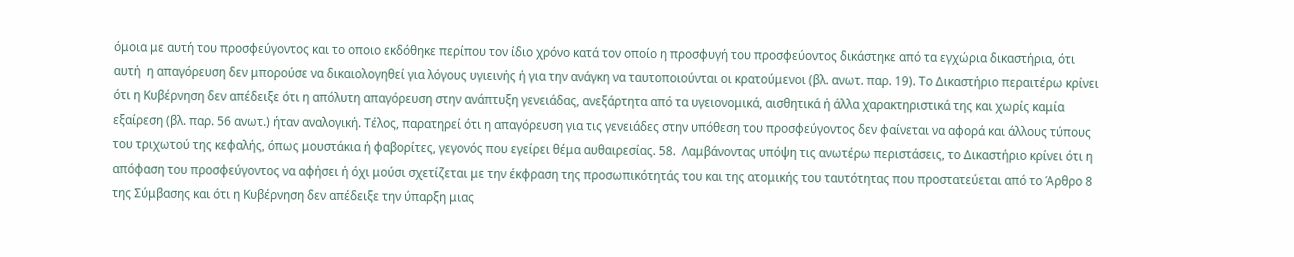όμοια με αυτή του προσφεύγοντος και το οποιο εκδόθηκε περίπου τον ίδιο χρόνο κατά τον οποίο η προσφυγή του προσφεύοντος δικάστηκε από τα εγχώρια δικαστήρια, ότι αυτή  η απαγόρευση δεν μπορούσε να δικαιολογηθεί για λόγους υγιεινής ή για την ανάγκη να ταυτοποιούνται οι κρατούμενοι (βλ. ανωτ. παρ. 19). Το Δικαστήριο περαιτέρω κρίνει ότι η Κυβέρνηση δεν απέδειξε ότι η απόλυτη απαγόρευση στην ανάπτυξη γενειάδας, ανεξάρτητα από τα υγειονομικά, αισθητικά ή άλλα χαρακτηριστικά της και χωρίς καμία εξαίρεση (βλ. παρ. 56 ανωτ.) ήταν αναλογική. Τέλος, παρατηρεί ότι η απαγόρευση για τις γενειάδες στην υπόθεση του προσφεύγοντος δεν φαίνεται να αφορά και άλλους τύπους του τριχωτού της κεφαλής, όπως μουστάκια ή φαβορίτες, γεγονός που εγείρει θέμα αυθαιρεσίας. 58.  Λαμβάνοντας υπόψη τις ανωτέρω περιστάσεις, το Δικαστήριο κρίνει ότι η απόφαση του προσφεύγοντος να αφήσει ή όχι μούσι σχετίζεται με την έκφραση της προσωπικότητάς του και της ατομικής του ταυτότητας που προστατεύεται από το Άρθρο 8 της Σύμβασης και ότι η Κυβέρνηση δεν απέδειξε την ύπαρξη μιας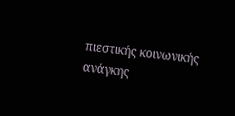πιεστικής κοινωνικής ανάγκης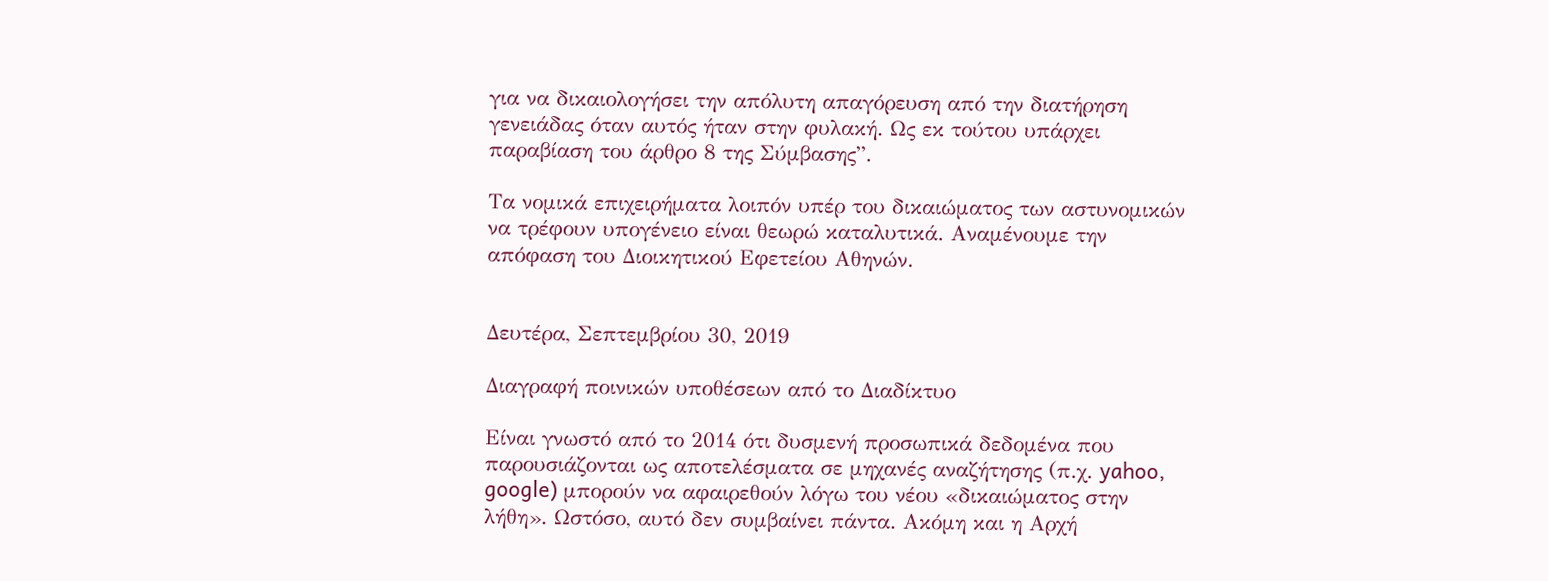για να δικαιολογήσει την απόλυτη απαγόρευση από την διατήρηση γενειάδας όταν αυτός ήταν στην φυλακή. Ως εκ τούτου υπάρχει παραβίαση του άρθρο 8 της Σύμβασης”.

Τα νομικά επιχειρήματα λοιπόν υπέρ του δικαιώματος των αστυνομικών να τρέφουν υπογένειο είναι θεωρώ καταλυτικά. Αναμένουμε την απόφαση του Διοικητικού Εφετείου Αθηνών.


Δευτέρα, Σεπτεμβρίου 30, 2019

Διαγραφή ποινικών υποθέσεων από το Διαδίκτυο

Είναι γνωστό από το 2014 ότι δυσμενή προσωπικά δεδομένα που παρουσιάζονται ως αποτελέσματα σε μηχανές αναζήτησης (π.χ. yahoo, google) μπορούν να αφαιρεθούν λόγω του νέου «δικαιώματος στην λήθη». Ωστόσο, αυτό δεν συμβαίνει πάντα. Ακόμη και η Αρχή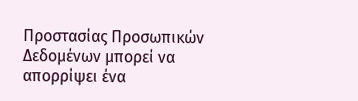Προστασίας Προσωπικών Δεδομένων μπορεί να απορρίψει ένα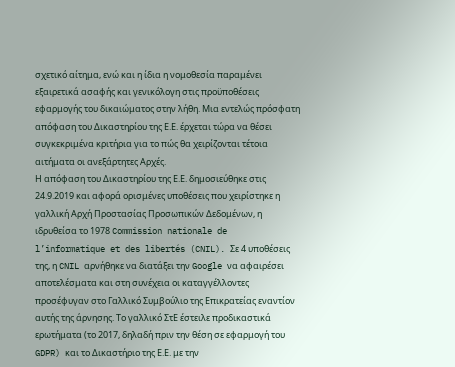σχετικό αίτημα, ενώ και η ίδια η νομοθεσία παραμένει εξαιρετικά ασαφής και γενικόλογη στις προϋποθέσεις εφαρμογής του δικαιώματος στην λήθη. Μια εντελώς πρόσφατη απόφαση του Δικαστηρίου της Ε.Ε. έρχεται τώρα να θέσει συγκεκριμένα κριτήρια για το πώς θα χειρίζονται τέτοια αιτήματα οι ανεξάρτητες Αρχές.
Η απόφαση του Δικαστηρίου της Ε.Ε. δημοσιεύθηκε στις 24.9.2019 και αφορά ορισμένες υποθέσεις που χειρίστηκε η γαλλική Αρχή Προστασίας Προσωπικών Δεδομένων, η ιδρυθείσα το 1978 Commission nationale de l’informatique et des libertés (CNIL). Σε 4 υποθέσεις της, η CNIL αρνήθηκε να διατάξει την Google να αφαιρέσει αποτελέσματα και στη συνέχεια οι καταγγέλλοντες προσέφυγαν στο Γαλλικό Συμβούλιο της Επικρατείας εναντίον αυτής της άρνησης. Το γαλλικό ΣτΕ έστειλε προδικαστικά ερωτήματα (το 2017, δηλαδή πριν την θέση σε εφαρμογή του GDPR) και το Δικαστήριο της Ε.Ε. με την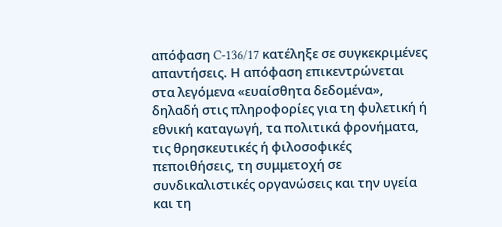απόφαση C‑136/17 κατέληξε σε συγκεκριμένες απαντήσεις. Η απόφαση επικεντρώνεται στα λεγόμενα «ευαίσθητα δεδομένα», δηλαδή στις πληροφορίες για τη φυλετική ή εθνική καταγωγή, τα πολιτικά φρονήματα, τις θρησκευτικές ή φιλοσοφικές πεποιθήσεις, τη συμμετοχή σε συνδικαλιστικές οργανώσεις και την υγεία και τη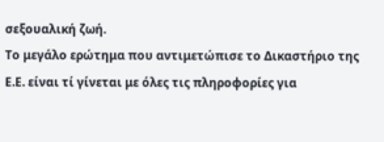σεξουαλική ζωή.
Το μεγάλο ερώτημα που αντιμετώπισε το Δικαστήριο της Ε.Ε. είναι τί γίνεται με όλες τις πληροφορίες για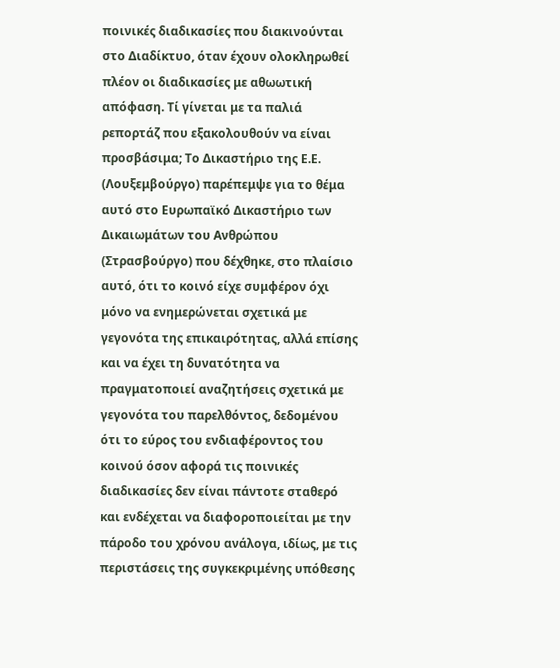ποινικές διαδικασίες που διακινούνται στο Διαδίκτυο, όταν έχουν ολοκληρωθεί πλέον οι διαδικασίες με αθωωτική απόφαση. Τί γίνεται με τα παλιά ρεπορτάζ που εξακολουθούν να είναι προσβάσιμα; Το Δικαστήριο της Ε.Ε. (Λουξεμβούργο) παρέπεμψε για το θέμα αυτό στο Ευρωπαϊκό Δικαστήριο των Δικαιωμάτων του Ανθρώπου (Στρασβούργο) που δέχθηκε, στο πλαίσιο αυτό, ότι το κοινό είχε συμφέρον όχι μόνο να ενημερώνεται σχετικά με γεγονότα της επικαιρότητας, αλλά επίσης και να έχει τη δυνατότητα να πραγματοποιεί αναζητήσεις σχετικά με γεγονότα του παρελθόντος, δεδομένου ότι το εύρος του ενδιαφέροντος του κοινού όσον αφορά τις ποινικές διαδικασίες δεν είναι πάντοτε σταθερό και ενδέχεται να διαφοροποιείται με την πάροδο του χρόνου ανάλογα, ιδίως, με τις περιστάσεις της συγκεκριμένης υπόθεσης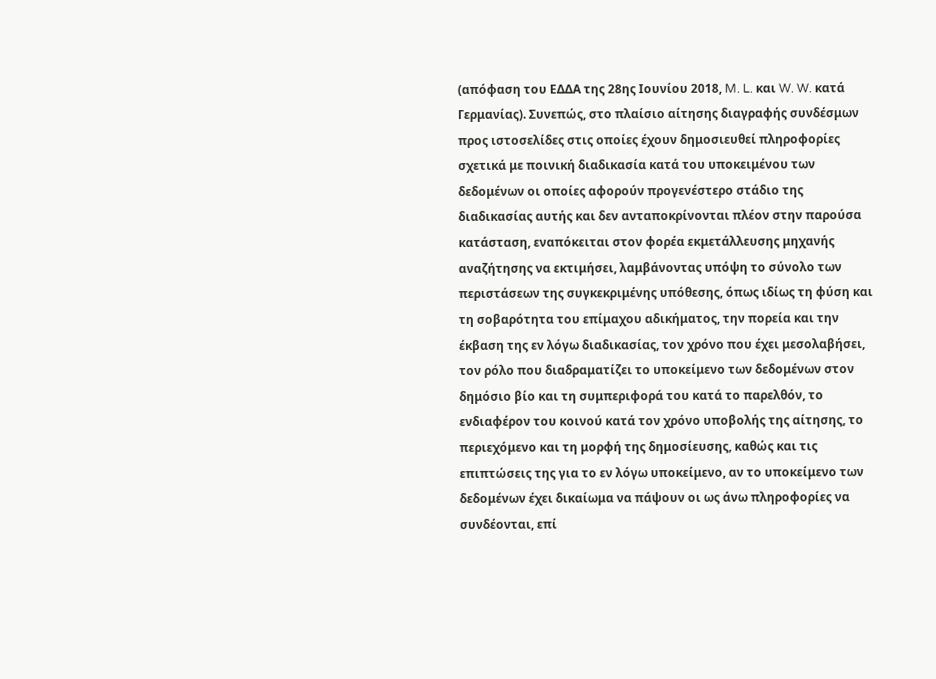(απόφαση του ΕΔΔΑ της 28ης Ιουνίου 2018, M. L. και W. W. κατά Γερμανίας). Συνεπώς, στο πλαίσιο αίτησης διαγραφής συνδέσμων προς ιστοσελίδες στις οποίες έχουν δημοσιευθεί πληροφορίες σχετικά με ποινική διαδικασία κατά του υποκειμένου των δεδομένων οι οποίες αφορούν προγενέστερο στάδιο της διαδικασίας αυτής και δεν ανταποκρίνονται πλέον στην παρούσα κατάσταση, εναπόκειται στον φορέα εκμετάλλευσης μηχανής αναζήτησης να εκτιμήσει, λαμβάνοντας υπόψη το σύνολο των περιστάσεων της συγκεκριμένης υπόθεσης, όπως ιδίως τη φύση και τη σοβαρότητα του επίμαχου αδικήματος, την πορεία και την έκβαση της εν λόγω διαδικασίας, τον χρόνο που έχει μεσολαβήσει, τον ρόλο που διαδραματίζει το υποκείμενο των δεδομένων στον δημόσιο βίο και τη συμπεριφορά του κατά το παρελθόν, το ενδιαφέρον του κοινού κατά τον χρόνο υποβολής της αίτησης, το περιεχόμενο και τη μορφή της δημοσίευσης, καθώς και τις επιπτώσεις της για το εν λόγω υποκείμενο, αν το υποκείμενο των δεδομένων έχει δικαίωμα να πάψουν οι ως άνω πληροφορίες να συνδέονται, επί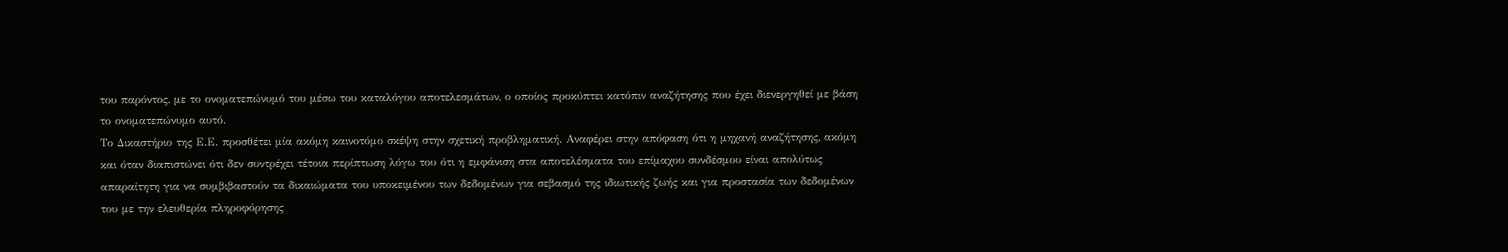του παρόντος, με το ονοματεπώνυμό του μέσω του καταλόγου αποτελεσμάτων, ο οποίος προκύπτει κατόπιν αναζήτησης που έχει διενεργηθεί με βάση το ονοματεπώνυμο αυτό.
Το Δικαστήριο της Ε.Ε. προσθέτει μία ακόμη καινοτόμο σκέψη στην σχετική προβληματική. Αναφέρει στην απόφαση ότι η μηχανή αναζήτησης, ακόμη και όταν διαπιστώνει ότι δεν συντρέχει τέτοια περίπτωση λόγω του ότι η εμφάνιση στα αποτελέσματα του επίμαχου συνδέσμου είναι απολύτως απαραίτητη για να συμβιβαστούν τα δικαιώματα του υποκειμένου των δεδομένων για σεβασμό της ιδιωτικής ζωής και για προστασία των δεδομένων του με την ελευθερία πληροφόρησης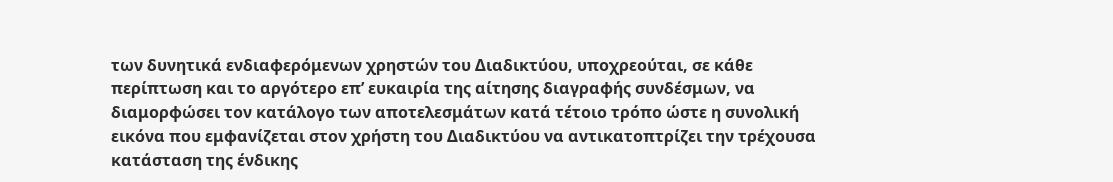των δυνητικά ενδιαφερόμενων χρηστών του Διαδικτύου, υποχρεούται, σε κάθε περίπτωση και το αργότερο επ’ ευκαιρία της αίτησης διαγραφής συνδέσμων, να διαμορφώσει τον κατάλογο των αποτελεσμάτων κατά τέτοιο τρόπο ώστε η συνολική εικόνα που εμφανίζεται στον χρήστη του Διαδικτύου να αντικατοπτρίζει την τρέχουσα κατάσταση της ένδικης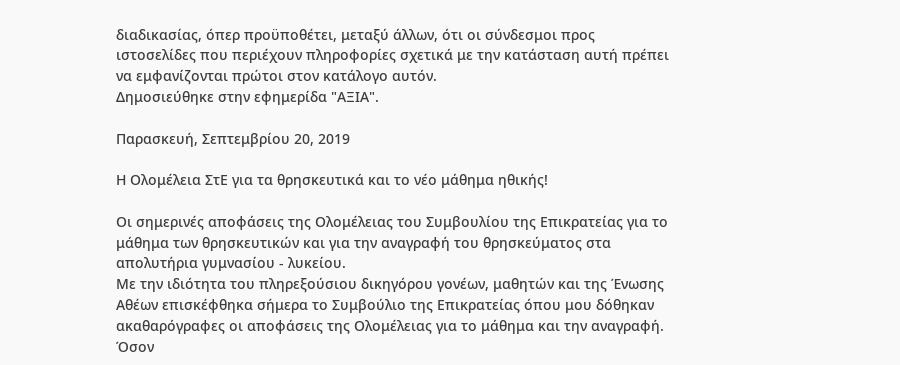διαδικασίας, όπερ προϋποθέτει, μεταξύ άλλων, ότι οι σύνδεσμοι προς ιστοσελίδες που περιέχουν πληροφορίες σχετικά με την κατάσταση αυτή πρέπει να εμφανίζονται πρώτοι στον κατάλογο αυτόν.
Δημοσιεύθηκε στην εφημερίδα "ΑΞΙΑ".

Παρασκευή, Σεπτεμβρίου 20, 2019

Η Ολομέλεια ΣτΕ για τα θρησκευτικά και το νέο μάθημα ηθικής!

Οι σημερινές αποφάσεις της Ολομέλειας του Συμβουλίου της Επικρατείας για το μάθημα των θρησκευτικών και για την αναγραφή του θρησκεύματος στα απολυτήρια γυμνασίου - λυκείου.
Με την ιδιότητα του πληρεξούσιου δικηγόρου γονέων, μαθητών και της Ένωσης Αθέων επισκέφθηκα σήμερα το Συμβούλιο της Επικρατείας όπου μου δόθηκαν ακαθαρόγραφες οι αποφάσεις της Ολομέλειας για το μάθημα και την αναγραφή.
Όσον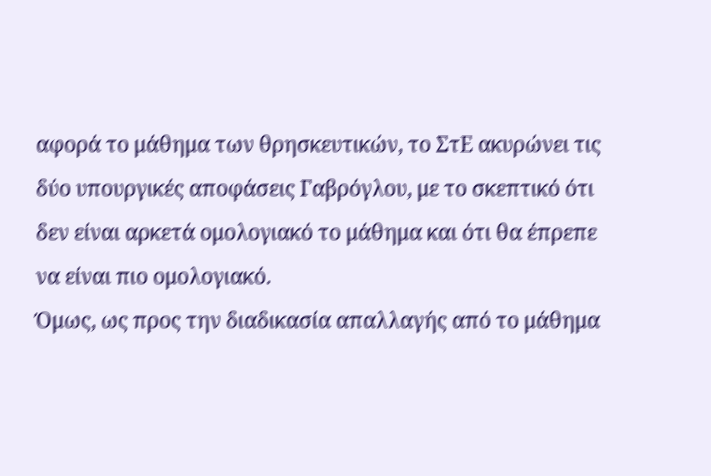αφορά το μάθημα των θρησκευτικών, το ΣτΕ ακυρώνει τις δύο υπουργικές αποφάσεις Γαβρόγλου, με το σκεπτικό ότι δεν είναι αρκετά ομολογιακό το μάθημα και ότι θα έπρεπε να είναι πιο ομολογιακό.
Όμως, ως προς την διαδικασία απαλλαγής από το μάθημα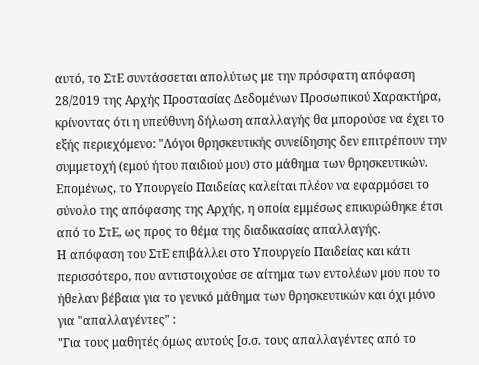αυτό, το ΣτΕ συντάσσεται απολύτως με την πρόσφατη απόφαση 28/2019 της Αρχής Προστασίας Δεδομένων Προσωπικού Χαρακτήρα, κρίνοντας ότι η υπεύθυνη δήλωση απαλλαγής θα μπορούσε να έχει το εξής περιεχόμενο: "Λόγοι θρησκευτικής συνείδησης δεν επιτρέπουν την συμμετοχή (εμού ήτου παιδιού μου) στο μάθημα των θρησκευτικών.
Επομένως, το Υπουργείο Παιδείας καλείται πλέον να εφαρμόσει το σύνολο της απόφασης της Αρχής, η οποία εμμέσως επικυρώθηκε έτσι από το ΣτΕ, ως προς το θέμα της διαδικασίας απαλλαγής.
Η απόφαση του ΣτΕ επιβάλλει στο Υπουργείο Παιδείας και κάτι περισσότερο, που αντιστοιχούσε σε αίτημα των εντολέων μου που το ήθελαν βέβαια για το γενικό μάθημα των θρησκευτικών και όχι μόνο για "απαλλαγέντες" :
"Για τους μαθητές όμως αυτούς [σ.σ. τους απαλλαγέντες από το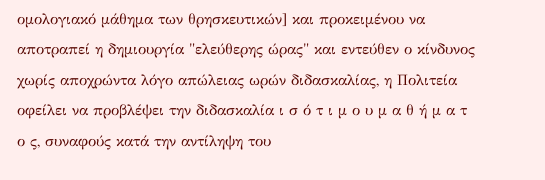ομολογιακό μάθημα των θρησκευτικών] και προκειμένου να αποτραπεί η δημιουργία "ελεύθερης ώρας" και εντεύθεν ο κίνδυνος χωρίς αποχρώντα λόγο απώλειας ωρών διδασκαλίας, η Πολιτεία οφείλει να προβλέψει την διδασκαλία ι σ ό τ ι μ ο υ μ α θ ή μ α τ ο ς, συναφούς κατά την αντίληψη του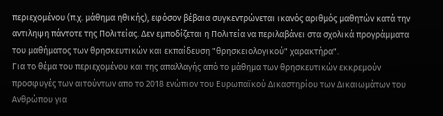περιεχομένου (π.χ. μάθημα ηθικής), εφόσον βέβαια συγκεντρώνεται ικανός αριθμός μαθητών κατά την αντιληψη πάντοτε της Πολιτείας. Δεν εμποδίζεται η Πολιτεία να περιλαβάνει στα σχολικά προγράμματα του μαθήματος των θρησκευτικών και εκπαίδευση "θρησκειολογικού" χαρακτήρα".
Για το θέμα του περιεχομένου και της απαλλαγής από το μάθημα των θρησκευτικών εκκρεμούν προσφυγές των αιτούντων απο το 2018 ενώπιον του Ευρωπαϊκού Δικαστηρίου των Δικαιωμάτων του Ανθρώπου για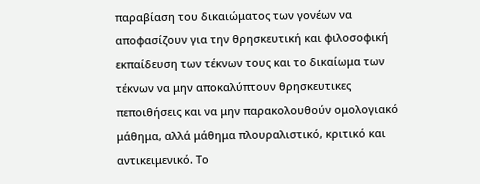παραβίαση του δικαιώματος των γονέων να αποφασίζουν για την θρησκευτική και φιλοσοφική εκπαίδευση των τέκνων τους και το δικαίωμα των τέκνων να μην αποκαλύπτουν θρησκευτικες πεποιθήσεις και να μην παρακολουθούν ομολογιακό μάθημα, αλλά μάθημα πλουραλιστικό, κριτικό και αντικειμενικό. Το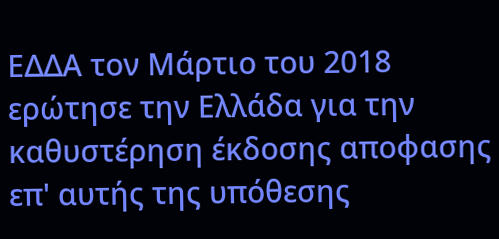ΕΔΔΑ τον Μάρτιο του 2018 ερώτησε την Ελλάδα για την καθυστέρηση έκδοσης αποφασης επ' αυτής της υπόθεσης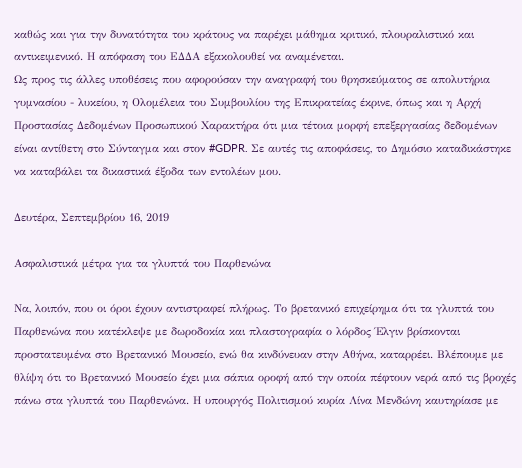καθώς και για την δυνατότητα του κράτους να παρέχει μάθημα κριτικό, πλουραλιστικό και αντικειμενικό. Η απόφαση του ΕΔΔΑ εξακολουθεί να αναμένεται.
Ως προς τις άλλες υποθέσεις που αφορούσαν την αναγραφή του θρησκεύματος σε απολυτήρια γυμνασίου - λυκείου, η Ολομέλεια του Συμβουλίου της Επικρατείας έκρινε, όπως και η Αρχή Προστασίας Δεδομένων Προσωπικού Χαρακτήρα ότι μια τέτοια μορφή επεξεργασίας δεδομένων είναι αντίθετη στο Σύνταγμα και στον #GDPR. Σε αυτές τις αποφάσεις, το Δημόσιο καταδικάστηκε να καταβάλει τα δικαστικά έξοδα των εντολέων μου.

Δευτέρα, Σεπτεμβρίου 16, 2019

Ασφαλιστικά μέτρα για τα γλυπτά του Παρθενώνα

Να, λοιπόν, που οι όροι έχουν αντιστραφεί πλήρως. Το βρετανικό επιχείρημα ότι τα γλυπτά του Παρθενώνα που κατέκλεψε με δωροδοκία και πλαστογραφία ο λόρδος Έλγιν βρίσκονται προστατευμένα στο Βρετανικό Μουσείο, ενώ θα κινδύνευαν στην Αθήνα, καταρρέει. Βλέπουμε με θλίψη ότι το Βρετανικό Μουσείο έχει μια σάπια οροφή από την οποία πέφτουν νερά από τις βροχές πάνω στα γλυπτά του Παρθενώνα. Η υπουργός Πολιτισμού κυρία Λίνα Μενδώνη καυτηρίασε με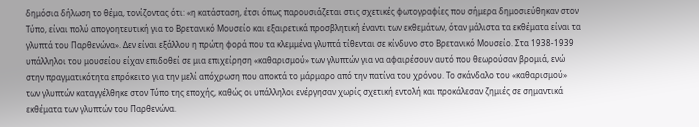δημόσια δήλωση το θέμα, τονίζοντας ότι: «η κατάσταση, έτσι όπως παρουσιάζεται στις σχετικές φωτογραφίες που σήμερα δημοσιεύθηκαν στον Τύπο, είναι πολύ απογοητευτική για το Βρετανικό Μουσείο και εξαιρετικά προσβλητική έναντι των εκθεμάτων, όταν μάλιστα τα εκθέματα είναι τα γλυπτά του Παρθενώνα». Δεν είναι εξάλλου η πρώτη φορά που τα κλεμμένα γλυπτά τίθενται σε κίνδυνο στο Βρετανικό Μουσείο. Στα 1938-1939 υπάλληλοι του μουσείου είχαν επιδοθεί σε μια επιχείρηση «καθαρισμού» των γλυπτών για να αφαιρέσουν αυτό που θεωρούσαν βρομιά, ενώ στην πραγματικότητα επρόκειτο για την μελί απόχρωση που αποκτά το μάρμαρο από την πατίνα του χρόνου. Το σκάνδαλο του «καθαρισμού» των γλυπτών καταγγέλθηκε στον Τύπο της εποχής, καθώς οι υπάλληλοι ενέργησαν χωρίς σχετική εντολή και προκάλεσαν ζημιές σε σημαντικά εκθέματα των γλυπτών του Παρθενώνα.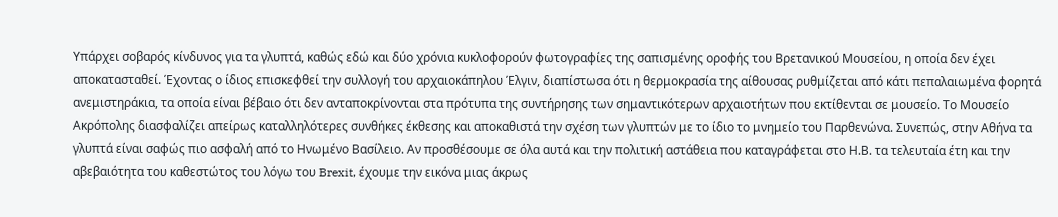Υπάρχει σοβαρός κίνδυνος για τα γλυπτά, καθώς εδώ και δύο χρόνια κυκλοφορούν φωτογραφίες της σαπισμένης οροφής του Βρετανικού Μουσείου, η οποία δεν έχει αποκατασταθεί. Έχοντας ο ίδιος επισκεφθεί την συλλογή του αρχαιοκάπηλου Έλγιν, διαπίστωσα ότι η θερμοκρασία της αίθουσας ρυθμίζεται από κάτι πεπαλαιωμένα φορητά ανεμιστηράκια, τα οποία είναι βέβαιο ότι δεν ανταποκρίνονται στα πρότυπα της συντήρησης των σημαντικότερων αρχαιοτήτων που εκτίθενται σε μουσείο. Το Μουσείο Ακρόπολης διασφαλίζει απείρως καταλληλότερες συνθήκες έκθεσης και αποκαθιστά την σχέση των γλυπτών με το ίδιο το μνημείο του Παρθενώνα. Συνεπώς, στην Αθήνα τα γλυπτά είναι σαφώς πιο ασφαλή από το Ηνωμένο Βασίλειο. Αν προσθέσουμε σε όλα αυτά και την πολιτική αστάθεια που καταγράφεται στο Η.Β. τα τελευταία έτη και την αβεβαιότητα του καθεστώτος του λόγω του Brexit, έχουμε την εικόνα μιας άκρως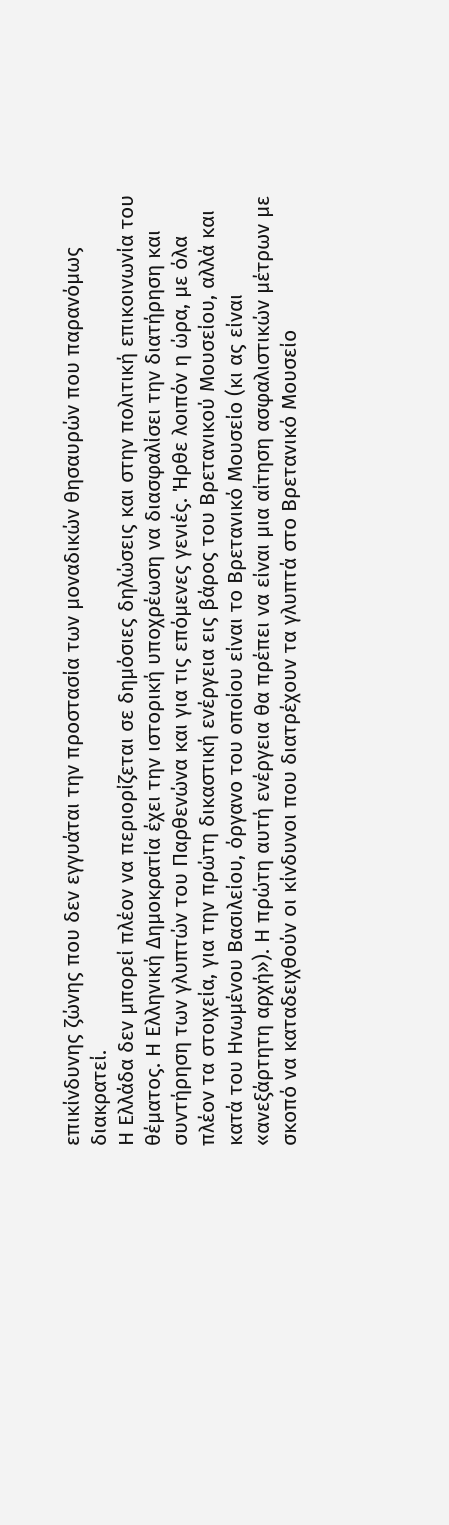επικίνδυνης ζώνης που δεν εγγυάται την προστασία των μοναδικών θησαυρών που παρανόμως διακρατεί.
Η Ελλάδα δεν μπορεί πλέον να περιορίζεται σε δημόσιες δηλώσεις και στην πολιτική επικοινωνία του θέματος. Η Ελληνική Δημοκρατία έχει την ιστορική υποχρέωση να διασφαλίσει την διατήρηση και συντήρηση των γλυπτών του Παρθενώνα και για τις επόμενες γενιές. Ήρθε λοιπόν η ώρα, με όλα πλέον τα στοιχεία, για την πρώτη δικαστική ενέργεια εις βάρος του Βρετανικού Μουσείου, αλλά και κατά του Ηνωμένου Βασιλείου, όργανο του οποίου είναι το Βρετανικό Μουσείο (κι ας είναι «ανεξάρτητη αρχή»). Η πρώτη αυτή ενέργεια θα πρέπει να είναι μια αίτηση ασφαλιστικών μέτρων με σκοπό να καταδειχθούν οι κίνδυνοι που διατρέχουν τα γλυπτά στο Βρετανικό Μουσείο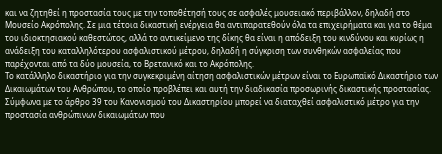και να ζητηθεί η προστασία τους με την τοποθέτησή τους σε ασφαλές μουσειακό περιβάλλον, δηλαδή στο Μουσείο Ακρόπολης. Σε μια τέτοια δικαστική ενέργεια θα αντιπαρατεθούν όλα τα επιχειρήματα και για το θέμα του ιδιοκτησιακού καθεστώτος, αλλά το αντικείμενο της δίκης θα είναι η απόδειξη του κινδύνου και κυρίως η ανάδειξη του καταλληλότερου ασφαλιστικού μέτρου, δηλαδή η σύγκριση των συνθηκών ασφαλείας που παρέχονται από τα δύο μουσεία, το Βρετανικό και το Ακρόπολης.
Το κατάλληλο δικαστήριο για την συγκεκριμένη αίτηση ασφαλιστικών μέτρων είναι το Ευρωπαϊκό Δικαστήριο των Δικαιωμάτων του Ανθρώπου, το οποίο προβλέπει και αυτή την διαδικασία προσωρινής δικαστικής προστασίας. Σύμφωνα με το άρθρο 39 του Κανονισμού του Δικαστηρίου μπορεί να διαταχθεί ασφαλιστικό μέτρο για την προστασία ανθρώπινων δικαιωμάτων που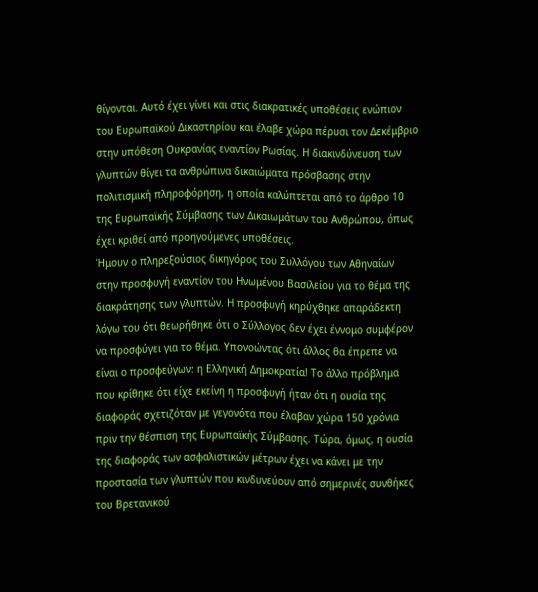θίγονται. Αυτό έχει γίνει και στις διακρατικές υποθέσεις ενώπιον του Ευρωπαϊκού Δικαστηρίου και έλαβε χώρα πέρυσι τον Δεκέμβριο στην υπόθεση Ουκρανίας εναντίον Ρωσίας. Η διακινδύνευση των γλυπτών θίγει τα ανθρώπινα δικαιώματα πρόσβασης στην πολιτισμική πληροφόρηση, η οποία καλύπτεται από το άρθρο 10 της Ευρωπαϊκής Σύμβασης των Δικαιωμάτων του Ανθρώπου, όπως έχει κριθεί από προηγούμενες υποθέσεις.
Ήμουν ο πληρεξούσιος δικηγόρος του Συλλόγου των Αθηναίων στην προσφυγή εναντίον του Ηνωμένου Βασιλείου για το θέμα της διακράτησης των γλυπτών. Η προσφυγή κηρύχθηκε απαράδεκτη λόγω του ότι θεωρήθηκε ότι ο Σύλλογος δεν έχει έννομο συμφέρον να προσφύγει για το θέμα. Υπονοώντας ότι άλλος θα έπρεπε να είναι ο προσφεύγων: η Ελληνική Δημοκρατία! Το άλλο πρόβλημα που κρίθηκε ότι είχε εκείνη η προσφυγή ήταν ότι η ουσία της διαφοράς σχετιζόταν με γεγονότα που έλαβαν χώρα 150 χρόνια πριν την θέσπιση της Ευρωπαϊκής Σύμβασης. Τώρα, όμως, η ουσία της διαφοράς των ασφαλιστικών μέτρων έχει να κάνει με την προστασία των γλυπτών που κινδυνεύουν από σημερινές συνθήκες του Βρετανικού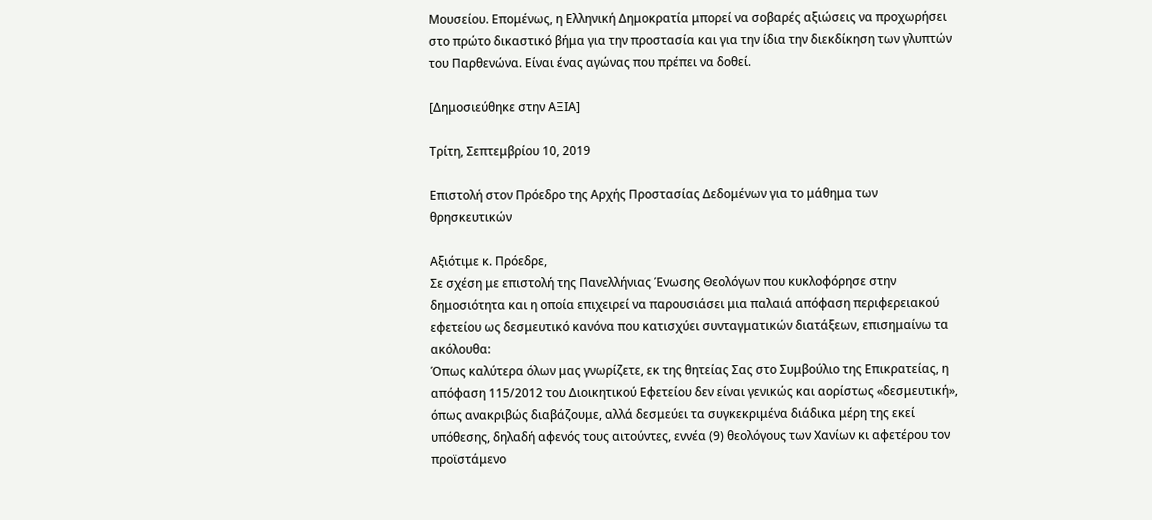Μουσείου. Επομένως, η Ελληνική Δημοκρατία μπορεί να σοβαρές αξιώσεις να προχωρήσει στο πρώτο δικαστικό βήμα για την προστασία και για την ίδια την διεκδίκηση των γλυπτών του Παρθενώνα. Είναι ένας αγώνας που πρέπει να δοθεί.

[Δημοσιεύθηκε στην ΑΞΙΑ]

Τρίτη, Σεπτεμβρίου 10, 2019

Επιστολή στον Πρόεδρο της Αρχής Προστασίας Δεδομένων για το μάθημα των θρησκευτικών

Aξιότιμε κ. Πρόεδρε,
Σε σχέση με επιστολή της Πανελλήνιας Ένωσης Θεολόγων που κυκλοφόρησε στην δημοσιότητα και η οποία επιχειρεί να παρουσιάσει μια παλαιά απόφαση περιφερειακού εφετείου ως δεσμευτικό κανόνα που κατισχύει συνταγματικών διατάξεων, επισημαίνω τα ακόλουθα:
Όπως καλύτερα όλων μας γνωρίζετε, εκ της θητείας Σας στο Συμβούλιο της Επικρατείας, η απόφαση 115/2012 του Διοικητικού Εφετείου δεν είναι γενικώς και αορίστως «δεσμευτική», όπως ανακριβώς διαβάζουμε, αλλά δεσμεύει τα συγκεκριμένα διάδικα μέρη της εκεί υπόθεσης, δηλαδή αφενός τους αιτούντες, εννέα (9) θεολόγους των Χανίων κι αφετέρου τον προϊστάμενο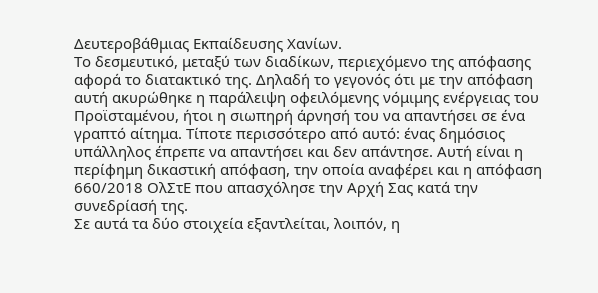Δευτεροβάθμιας Εκπαίδευσης Χανίων.
Το δεσμευτικό, μεταξύ των διαδίκων, περιεχόμενο της απόφασης αφορά το διατακτικό της. Δηλαδή το γεγονός ότι με την απόφαση αυτή ακυρώθηκε η παράλειψη οφειλόμενης νόμιμης ενέργειας του Προϊσταμένου, ήτοι η σιωπηρή άρνησή του να απαντήσει σε ένα γραπτό αίτημα. Τίποτε περισσότερο από αυτό: ένας δημόσιος υπάλληλος έπρεπε να απαντήσει και δεν απάντησε. Αυτή είναι η περίφημη δικαστική απόφαση, την οποία αναφέρει και η απόφαση 660/2018 ΟλΣτΕ που απασχόλησε την Αρχή Σας κατά την συνεδρίασή της.
Σε αυτά τα δύο στοιχεία εξαντλείται, λοιπόν, η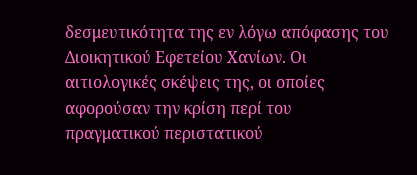δεσμευτικότητα της εν λόγω απόφασης του Διοικητικού Εφετείου Χανίων. Οι αιτιολογικές σκέψεις της, οι οποίες αφορούσαν την κρίση περί του πραγματικού περιστατικού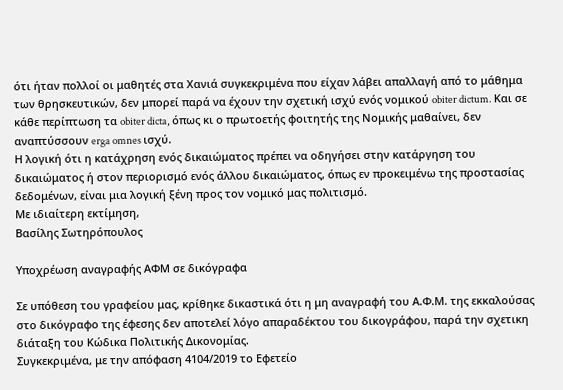ότι ήταν πολλοί οι μαθητές στα Χανιά συγκεκριμένα που είχαν λάβει απαλλαγή από το μάθημα των θρησκευτικών, δεν μπορεί παρά να έχουν την σχετική ισχύ ενός νομικού obiter dictum. Και σε κάθε περίπτωση τα obiter dicta, όπως κι ο πρωτοετής φοιτητής της Νομικής μαθαίνει, δεν αναπτύσσουν erga omnes ισχύ.
Η λογική ότι η κατάχρηση ενός δικαιώματος πρέπει να οδηγήσει στην κατάργηση του δικαιώματος ή στον περιορισμό ενός άλλου δικαιώματος, όπως εν προκειμένω της προστασίας δεδομένων, είναι μια λογική ξένη προς τον νομικό μας πολιτισμό.
Με ιδιαίτερη εκτίμηση,
Βασίλης Σωτηρόπουλος

Υποχρέωση αναγραφής ΑΦΜ σε δικόγραφα

Σε υπόθεση του γραφείου μας, κρίθηκε δικαστικά ότι η μη αναγραφή του Α.Φ.Μ. της εκκαλούσας στο δικόγραφο της έφεσης δεν αποτελεί λόγο απαραδέκτου του δικογράφου, παρά την σχετικη διάταξη του Κώδικα Πολιτικής Δικονομίας.
Συγκεκριμένα, με την απόφαση 4104/2019 το Εφετείο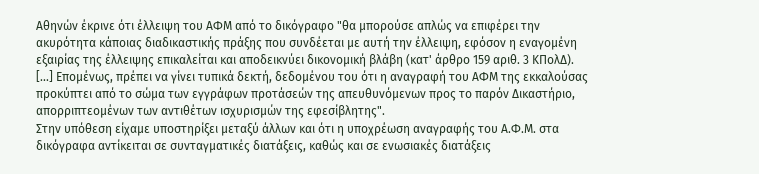Αθηνών έκρινε ότι έλλειψη του ΑΦΜ από το δικόγραφο "θα μπορούσε απλώς να επιφέρει την ακυρότητα κάποιας διαδικαστικής πράξης που συνδέεται με αυτή την έλλειψη, εφόσον η εναγομένη εξαιρίας της έλλειψης επικαλείται και αποδεικνύει δικονομική βλάβη (κατ' άρθρο 159 αριθ. 3 ΚΠολΔ). [...] Επομένως, πρέπει να γίνει τυπικά δεκτή, δεδομένου του ότι η αναγραφή του ΑΦΜ της εκκαλούσας προκύπτει από το σώμα των εγγράφων προτάσεών της απευθυνόμενων προς το παρόν Δικαστήριο, απορριπτεομένων των αντιθέτων ισχυρισμών της εφεσίβλητης".
Στην υπόθεση είχαμε υποστηρίξει μεταξύ άλλων και ότι η υποχρέωση αναγραφής του Α.Φ.Μ. στα δικόγραφα αντίκειται σε συνταγματικές διατάξεις, καθώς και σε ενωσιακές διατάξεις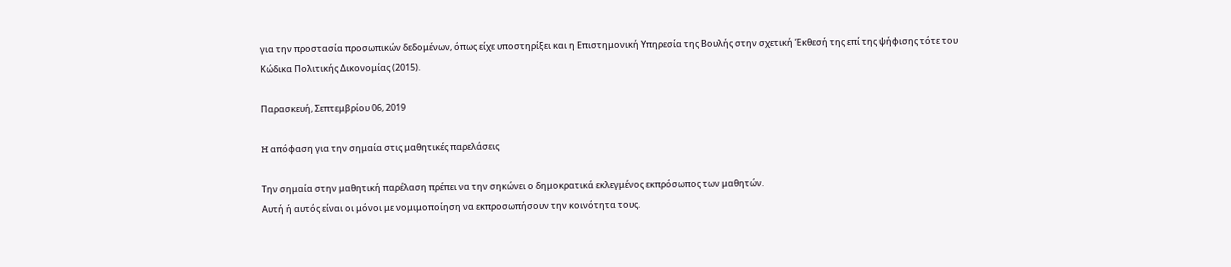για την προστασία προσωπικών δεδομένων, όπως είχε υποστηρίξει και η Επιστημονική Υπηρεσία της Βουλής στην σχετική Έκθεσή της επί της ψήφισης τότε του Κώδικα Πολιτικής Δικονομίας (2015).

Παρασκευή, Σεπτεμβρίου 06, 2019

H απόφαση για την σημαία στις μαθητικές παρελάσεις

Την σημαία στην μαθητική παρέλαση πρέπει να την σηκώνει ο δημοκρατικά εκλεγμένος εκπρόσωπος των μαθητών.
Αυτή ή αυτός είναι οι μόνοι με νομιμοποίηση να εκπροσωπήσουν την κοινότητα τους.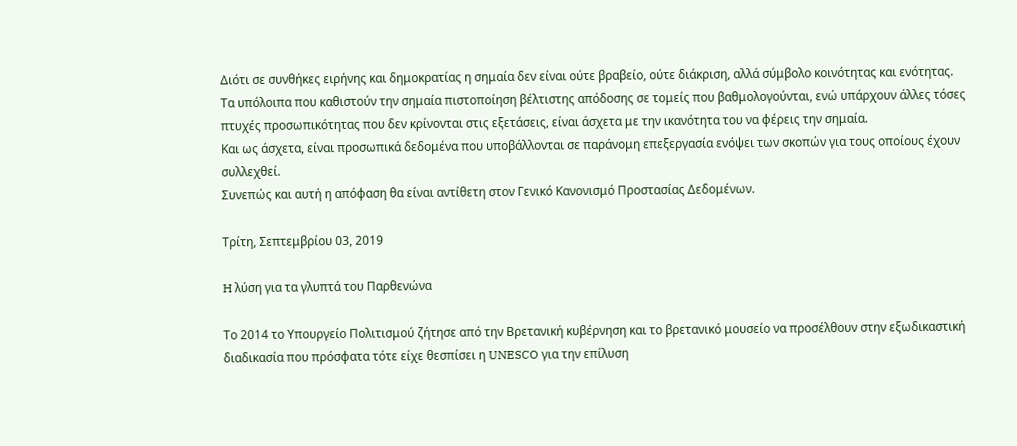Διότι σε συνθήκες ειρήνης και δημοκρατίας η σημαία δεν είναι ούτε βραβείο, ούτε διάκριση, αλλά σύμβολο κοινότητας και ενότητας.
Τα υπόλοιπα που καθιστούν την σημαία πιστοποίηση βέλτιστης απόδοσης σε τομείς που βαθμολογούνται, ενώ υπάρχουν άλλες τόσες πτυχές προσωπικότητας που δεν κρίνονται στις εξετάσεις, είναι άσχετα με την ικανότητα του να φέρεις την σημαία.
Και ως άσχετα, είναι προσωπικά δεδομένα που υποβάλλονται σε παράνομη επεξεργασία ενόψει των σκοπών για τους οποίους έχουν συλλεχθεί.
Συνεπώς και αυτή η απόφαση θα είναι αντίθετη στον Γενικό Κανονισμό Προστασίας Δεδομένων.

Τρίτη, Σεπτεμβρίου 03, 2019

H λύση για τα γλυπτά του Παρθενώνα

Το 2014 το Υπουργείο Πολιτισμού ζήτησε από την Βρετανική κυβέρνηση και το βρετανικό μουσείο να προσέλθουν στην εξωδικαστική διαδικασία που πρόσφατα τότε είχε θεσπίσει η UNESCO για την επίλυση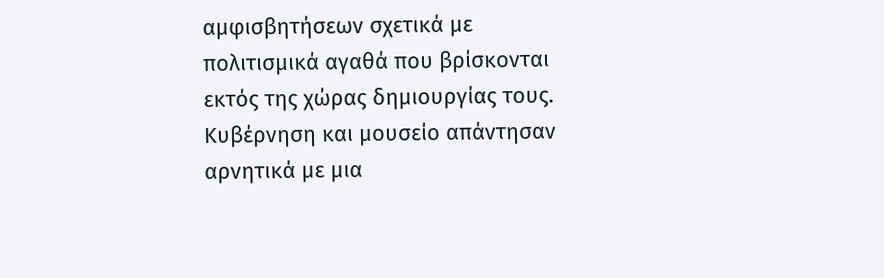αμφισβητήσεων σχετικά με πολιτισμικά αγαθά που βρίσκονται εκτός της χώρας δημιουργίας τους. Κυβέρνηση και μουσείο απάντησαν αρνητικά με μια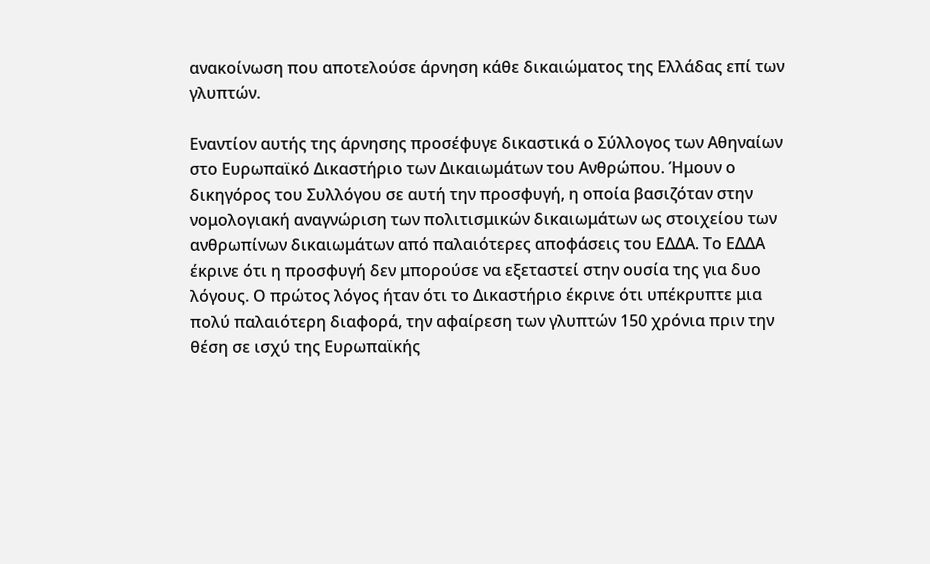ανακοίνωση που αποτελούσε άρνηση κάθε δικαιώματος της Ελλάδας επί των γλυπτών.

Εναντίον αυτής της άρνησης προσέφυγε δικαστικά ο Σύλλογος των Αθηναίων στο Ευρωπαϊκό Δικαστήριο των Δικαιωμάτων του Ανθρώπου. Ήμουν ο δικηγόρος του Συλλόγου σε αυτή την προσφυγή, η οποία βασιζόταν στην νομολογιακή αναγνώριση των πολιτισμικών δικαιωμάτων ως στοιχείου των ανθρωπίνων δικαιωμάτων από παλαιότερες αποφάσεις του ΕΔΔΑ. Το ΕΔΔΑ έκρινε ότι η προσφυγή δεν μπορούσε να εξεταστεί στην ουσία της για δυο λόγους. Ο πρώτος λόγος ήταν ότι το Δικαστήριο έκρινε ότι υπέκρυπτε μια πολύ παλαιότερη διαφορά, την αφαίρεση των γλυπτών 150 χρόνια πριν την θέση σε ισχύ της Ευρωπαϊκής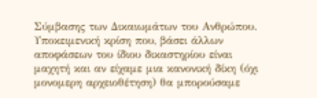Σύμβασης των Δικαιωμάτων του Ανθρώπου. Υποκειμενική κρίση που, βάσει άλλων αποφάσεων του ίδιου δικαστηρίου είναι μαχητή και αν είχαμε μια κανονική δίκη (όχι μονομερη αρχειοθέτηση) θα μπορούσαμε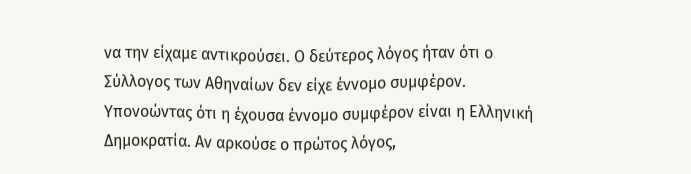να την είχαμε αντικρούσει. Ο δεύτερος λόγος ήταν ότι ο Σύλλογος των Αθηναίων δεν είχε έννομο συμφέρον. Υπονοώντας ότι η έχουσα έννομο συμφέρον είναι η Ελληνική Δημοκρατία. Αν αρκούσε ο πρώτος λόγος,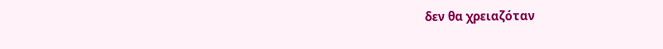δεν θα χρειαζόταν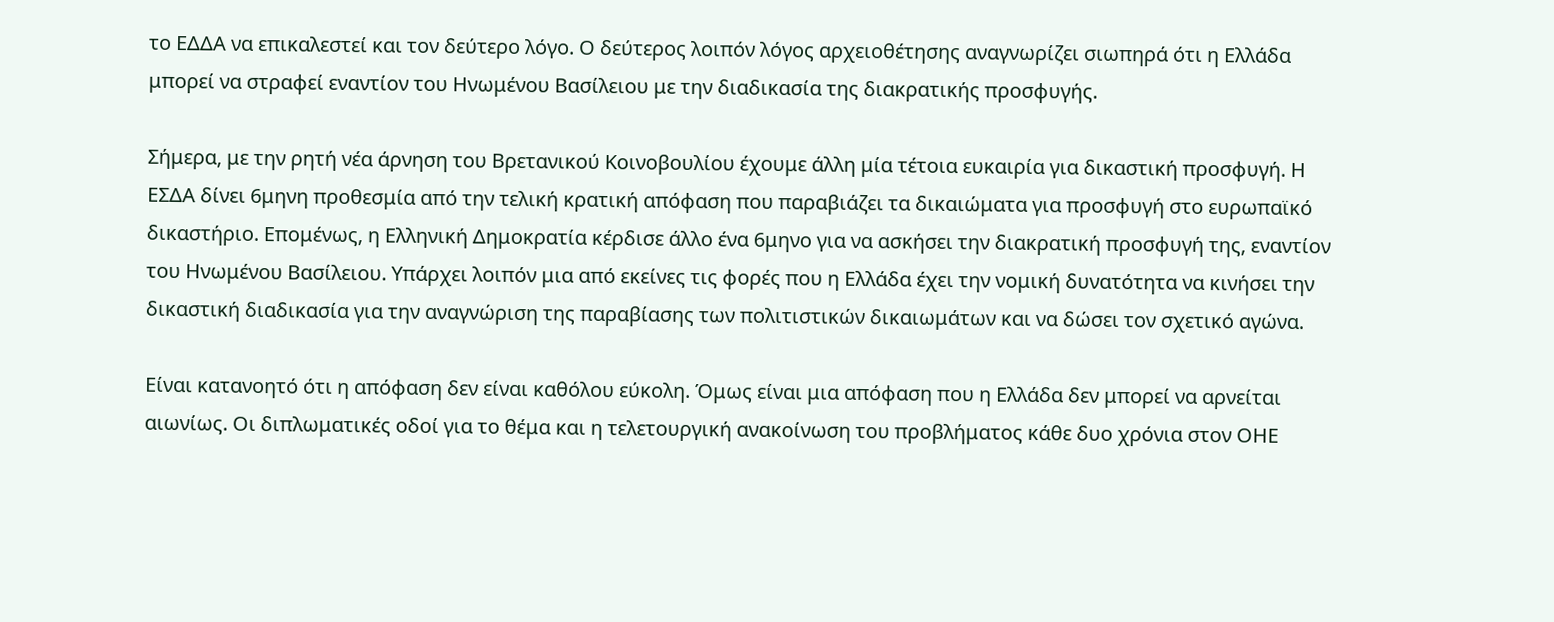το ΕΔΔΑ να επικαλεστεί και τον δεύτερο λόγο. Ο δεύτερος λοιπόν λόγος αρχειοθέτησης αναγνωρίζει σιωπηρά ότι η Ελλάδα μπορεί να στραφεί εναντίον του Ηνωμένου Βασίλειου με την διαδικασία της διακρατικής προσφυγής.

Σήμερα, με την ρητή νέα άρνηση του Βρετανικού Κοινοβουλίου έχουμε άλλη μία τέτοια ευκαιρία για δικαστική προσφυγή. Η ΕΣΔΑ δίνει 6μηνη προθεσμία από την τελική κρατική απόφαση που παραβιάζει τα δικαιώματα για προσφυγή στο ευρωπαϊκό δικαστήριο. Επομένως, η Ελληνική Δημοκρατία κέρδισε άλλο ένα 6μηνο για να ασκήσει την διακρατική προσφυγή της, εναντίον του Ηνωμένου Βασίλειου. Υπάρχει λοιπόν μια από εκείνες τις φορές που η Ελλάδα έχει την νομική δυνατότητα να κινήσει την δικαστική διαδικασία για την αναγνώριση της παραβίασης των πολιτιστικών δικαιωμάτων και να δώσει τον σχετικό αγώνα.

Είναι κατανοητό ότι η απόφαση δεν είναι καθόλου εύκολη. Όμως είναι μια απόφαση που η Ελλάδα δεν μπορεί να αρνείται αιωνίως. Οι διπλωματικές οδοί για το θέμα και η τελετουργική ανακοίνωση του προβλήματος κάθε δυο χρόνια στον ΟΗΕ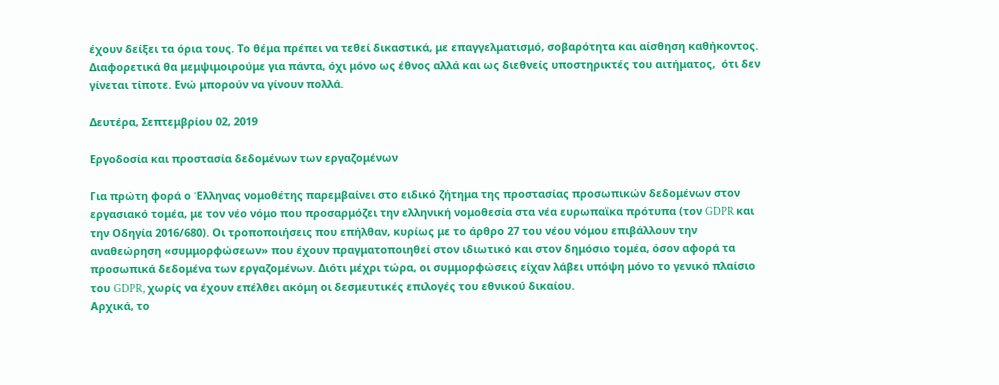έχουν δείξει τα όρια τους. Το θέμα πρέπει να τεθεί δικαστικά, με επαγγελματισμό, σοβαρότητα και αίσθηση καθήκοντος. Διαφορετικά θα μεμψιμοιρούμε για πάντα, όχι μόνο ως έθνος αλλά και ως διεθνείς υποστηρικτές του αιτήματος,  ότι δεν γίνεται τίποτε. Ενώ μπορούν να γίνουν πολλά.

Δευτέρα, Σεπτεμβρίου 02, 2019

Εργοδοσία και προστασία δεδομένων των εργαζομένων

Για πρώτη φορά ο Έλληνας νομοθέτης παρεμβαίνει στο ειδικό ζήτημα της προστασίας προσωπικών δεδομένων στον εργασιακό τομέα, με τον νέο νόμο που προσαρμόζει την ελληνική νομοθεσία στα νέα ευρωπαϊκα πρότυπα (τον GDPR και την Οδηγία 2016/680). Οι τροποποιήσεις που επήλθαν, κυρίως με το άρθρo 27 του νέου νόμου επιβάλλουν την αναθεώρηση «συμμορφώσεων» που έχουν πραγματοποιηθεί στον ιδιωτικό και στον δημόσιο τομέα, όσον αφορά τα προσωπικά δεδομένα των εργαζομένων. Διότι μέχρι τώρα, οι συμμορφώσεις είχαν λάβει υπόψη μόνο το γενικό πλαίσιο του GDPR, χωρίς να έχουν επέλθει ακόμη οι δεσμευτικές επιλογές του εθνικού δικαίου.
Αρχικά, το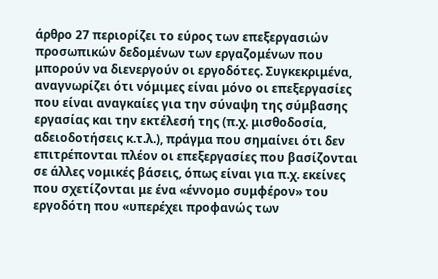άρθρο 27 περιορίζει το εύρος των επεξεργασιών προσωπικών δεδομένων των εργαζομένων που μπορούν να διενεργούν οι εργοδότες. Συγκεκριμένα, αναγνωρίζει ότι νόμιμες είναι μόνο οι επεξεργασίες που είναι αναγκαίες για την σύναψη της σύμβασης εργασίας και την εκτέλεσή της (π.χ. μισθοδοσία, αδειοδοτήσεις κ.τ.λ.), πράγμα που σημαίνει ότι δεν επιτρέπονται πλέον οι επεξεργασίες που βασίζονται σε άλλες νομικές βάσεις, όπως είναι για π.χ. εκείνες που σχετίζονται με ένα «έννομο συμφέρον» του εργοδότη που «υπερέχει προφανώς των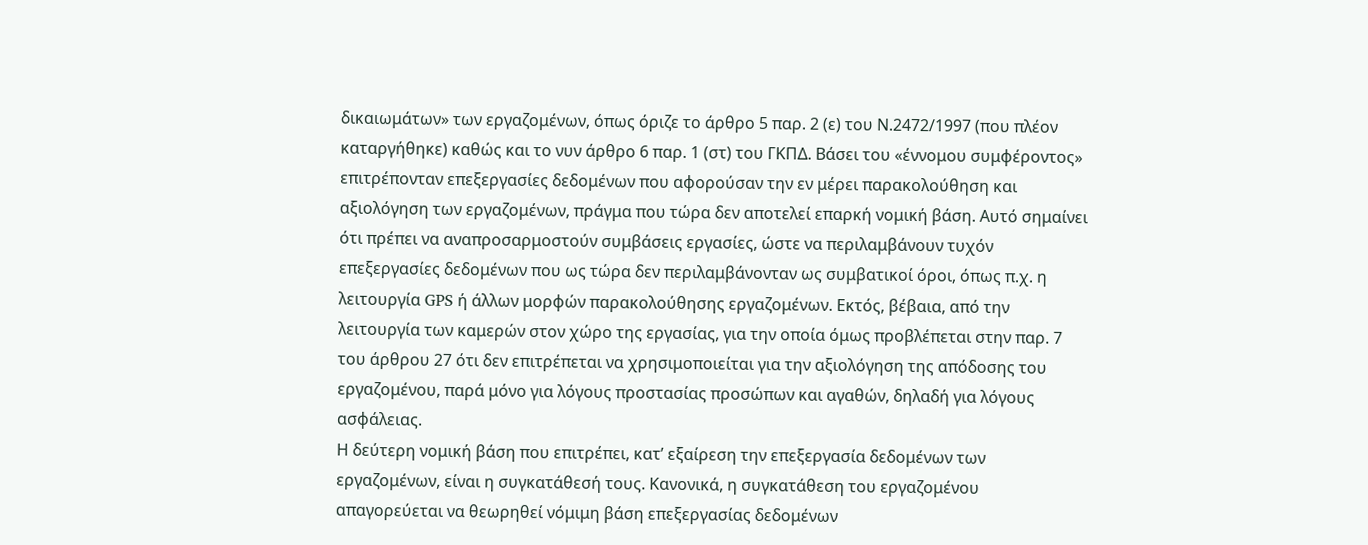δικαιωμάτων» των εργαζομένων, όπως όριζε το άρθρο 5 παρ. 2 (ε) του Ν.2472/1997 (που πλέον καταργήθηκε) καθώς και το νυν άρθρο 6 παρ. 1 (στ) του ΓΚΠΔ. Βάσει του «έννομου συμφέροντος» επιτρέπονταν επεξεργασίες δεδομένων που αφορούσαν την εν μέρει παρακολούθηση και αξιολόγηση των εργαζομένων, πράγμα που τώρα δεν αποτελεί επαρκή νομική βάση. Αυτό σημαίνει ότι πρέπει να αναπροσαρμοστούν συμβάσεις εργασίες, ώστε να περιλαμβάνουν τυχόν επεξεργασίες δεδομένων που ως τώρα δεν περιλαμβάνονταν ως συμβατικοί όροι, όπως π.χ. η λειτουργία GPS ή άλλων μορφών παρακολούθησης εργαζομένων. Εκτός, βέβαια, από την λειτουργία των καμερών στον χώρο της εργασίας, για την οποία όμως προβλέπεται στην παρ. 7 του άρθρου 27 ότι δεν επιτρέπεται να χρησιμοποιείται για την αξιολόγηση της απόδοσης του εργαζομένου, παρά μόνο για λόγους προστασίας προσώπων και αγαθών, δηλαδή για λόγους ασφάλειας.
Η δεύτερη νομική βάση που επιτρέπει, κατ’ εξαίρεση την επεξεργασία δεδομένων των εργαζομένων, είναι η συγκατάθεσή τους. Κανονικά, η συγκατάθεση του εργαζομένου απαγορεύεται να θεωρηθεί νόμιμη βάση επεξεργασίας δεδομένων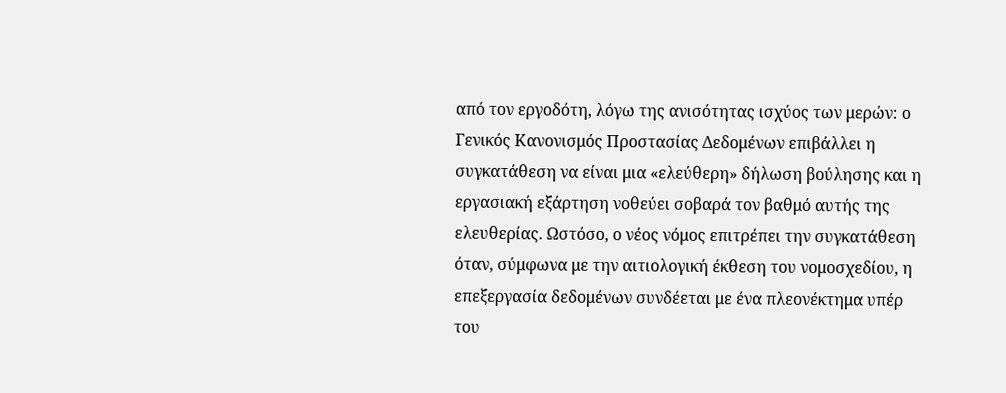από τον εργοδότη, λόγω της ανισότητας ισχύος των μερών: ο Γενικός Κανονισμός Προστασίας Δεδομένων επιβάλλει η συγκατάθεση να είναι μια «ελεύθερη» δήλωση βούλησης και η εργασιακή εξάρτηση νοθεύει σοβαρά τον βαθμό αυτής της ελευθερίας. Ωστόσο, ο νέος νόμος επιτρέπει την συγκατάθεση όταν, σύμφωνα με την αιτιολογική έκθεση του νομοσχεδίου, η επεξεργασία δεδομένων συνδέεται με ένα πλεονέκτημα υπέρ του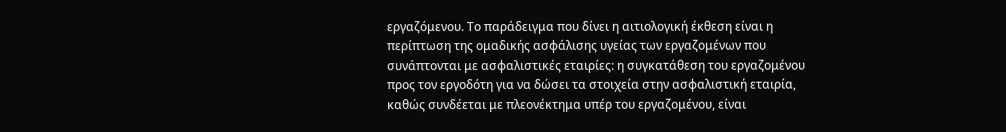εργαζόμενου. Το παράδειγμα που δίνει η αιτιολογική έκθεση είναι η περίπτωση της ομαδικής ασφάλισης υγείας των εργαζομένων που συνάπτονται με ασφαλιστικές εταιρίες: η συγκατάθεση του εργαζομένου προς τον εργοδότη για να δώσει τα στοιχεία στην ασφαλιστική εταιρία, καθώς συνδέεται με πλεονέκτημα υπέρ του εργαζομένου, είναι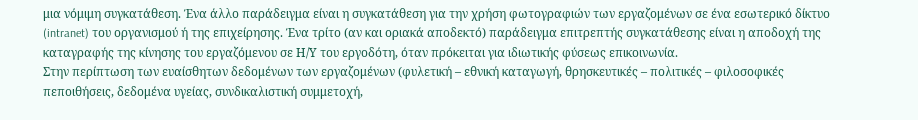μια νόμιμη συγκατάθεση. Ένα άλλο παράδειγμα είναι η συγκατάθεση για την χρήση φωτογραφιών των εργαζομένων σε ένα εσωτερικό δίκτυο (intranet) του οργανισμού ή της επιχείρησης. Ένα τρίτο (αν και οριακά αποδεκτό) παράδειγμα επιτρεπτής συγκατάθεσης είναι η αποδοχή της καταγραφής της κίνησης του εργαζόμενου σε Η/Υ του εργοδότη, όταν πρόκειται για ιδιωτικής φύσεως επικοινωνία.
Στην περίπτωση των ευαίσθητων δεδομένων των εργαζομένων (φυλετική – εθνική καταγωγή, θρησκευτικές – πολιτικές – φιλοσοφικές πεποιθήσεις, δεδομένα υγείας, συνδικαλιστική συμμετοχή,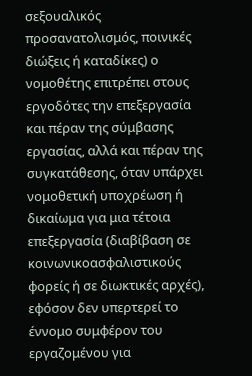σεξουαλικός προσανατολισμός, ποινικές διώξεις ή καταδίκες) ο νομοθέτης επιτρέπει στους εργοδότες την επεξεργασία και πέραν της σύμβασης εργασίας, αλλά και πέραν της συγκατάθεσης, όταν υπάρχει νομοθετική υποχρέωση ή δικαίωμα για μια τέτοια επεξεργασία (διαβίβαση σε κοινωνικοασφαλιστικούς φορείς ή σε διωκτικές αρχές), εφόσον δεν υπερτερεί το έννομο συμφέρον του εργαζομένου για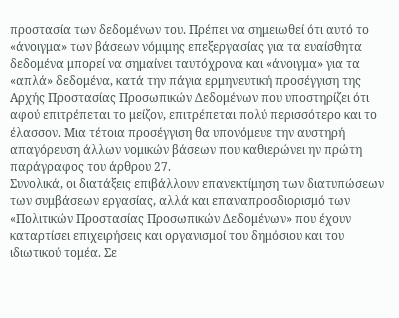προστασία των δεδομένων του. Πρέπει να σημειωθεί ότι αυτό το «άνοιγμα» των βάσεων νόμιμης επεξεργασίας για τα ευαίσθητα δεδομένα μπορεί να σημαίνει ταυτόχρονα και «άνοιγμα» για τα «απλά» δεδομένα, κατά την πάγια ερμηνευτική προσέγγιση της Αρχής Προστασίας Προσωπικών Δεδομένων που υποστηρίζει ότι αφού επιτρέπεται το μείζον, επιτρέπεται πολύ περισσότερο και το έλασσον. Μια τέτοια προσέγγιση θα υπονόμευε την αυστηρή απαγόρευση άλλων νομικών βάσεων που καθιερώνει ην πρώτη παράγραφος του άρθρου 27.
Συνολικά, οι διατάξεις επιβάλλουν επανεκτίμηση των διατυπώσεων των συμβάσεων εργασίας, αλλά και επαναπροσδιορισμό των «Πολιτικών Προστασίας Προσωπικών Δεδομένων» που έχουν καταρτίσει επιχειρήσεις και οργανισμοί του δημόσιου και του ιδιωτικού τομέα. Σε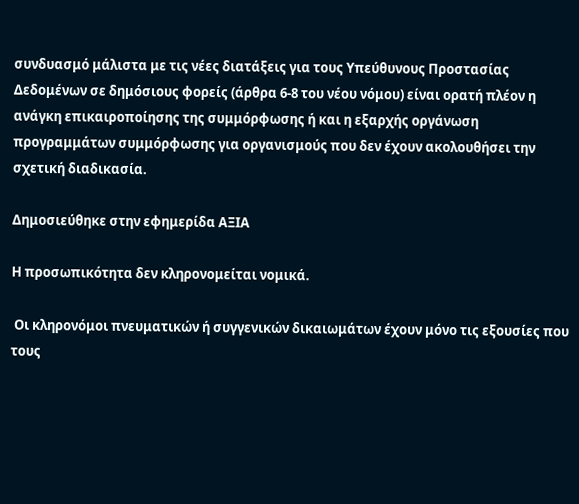συνδυασμό μάλιστα με τις νέες διατάξεις για τους Υπεύθυνους Προστασίας Δεδομένων σε δημόσιους φορείς (άρθρα 6-8 του νέου νόμου) είναι ορατή πλέον η ανάγκη επικαιροποίησης της συμμόρφωσης ή και η εξαρχής οργάνωση προγραμμάτων συμμόρφωσης για οργανισμούς που δεν έχουν ακολουθήσει την σχετική διαδικασία.

Δημοσιεύθηκε στην εφημερίδα ΑΞΙΑ

Η προσωπικότητα δεν κληρονομείται νομικά.

 Οι κληρονόμοι πνευματικών ή συγγενικών δικαιωμάτων έχουν μόνο τις εξουσίες που τους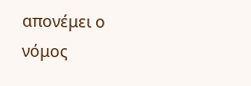απονέμει ο νόμος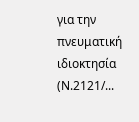για την πνευματική ιδιοκτησία (Ν.2121/...